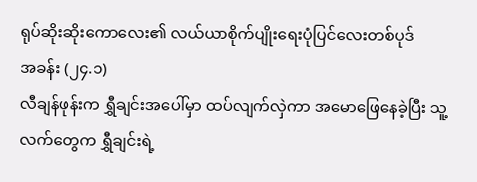ရုပ်ဆိုးဆိုးကောလေး၏ လယ်ယာစိုက်ပျိုးရေးပုံပြင်လေးတစ်ပုဒ်
အခန်း (၂၄.၁)
လီချန်ဖုန်းက ရွှီချင်းအပေါ်မှာ ထပ်လျက်လှဲကာ အမောဖြေနေခဲ့ပြီး သူ့လက်တွေက ရွှီချင်းရဲ့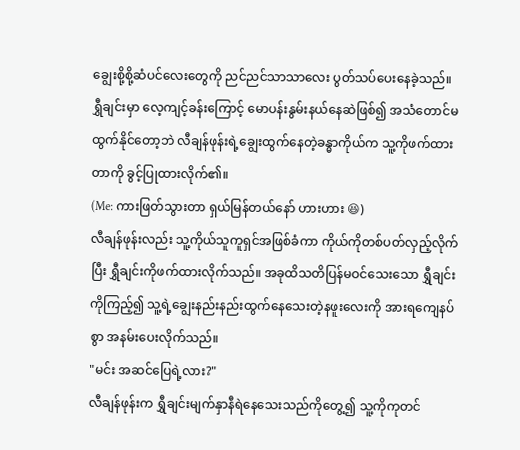ချွေးစို့စို့ဆံပင်လေးတွေကို ညင်ညင်သာသာလေး ပွတ်သပ်ပေးနေခဲ့သည်။ ရွှီချင်းမှာ လေ့ကျင့်ခန်းကြောင့် မောပန်းနွမ်းနယ်နေဆဲဖြစ်၍ အသံတောင်မထွက်နိုင်တော့ဘဲ လီချန်ဖုန်းရဲ့ချွေးထွက်နေတဲ့ခန္ဓာကိုယ်က သူ့ကိုဖက်ထားတာကို ခွင့်ပြုထားလိုက်၏။
(Me: ကားဖြတ်သွားတာ ရှယ်မြန်တယ်နော် ဟားဟား 😆)
လီချန်ဖုန်းလည်း သူ့ကိုယ်သူကူရှင်အဖြစ်ခံကာ ကိုယ်ကိုတစ်ပတ်လှည့်လိုက်ပြီး ရွှီချင်းကိုဖက်ထားလိုက်သည်။ အခုထိသတိပြန်မဝင်သေးသော ရွှီချင်းကိုကြည့်၍ သူ့ရဲ့ချွေးနည်းနည်းထွက်နေသေးတဲ့နဖူးလေးကို အားရကျေနပ်စွာ အနမ်းပေးလိုက်သည်။
"မင်း အဆင်ပြေရဲ့လား?"
လီချန်ဖုန်းက ရွှီချင်းမျက်နှာနီရဲနေသေးသည်ကိုတွေ့၍ သူ့ကိုကုတင်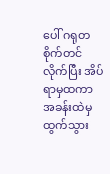ပေါ် ဂရုတစိုက်တင်လိုက်ပြီး အိပ်ရာမှထကာ အခန်းထဲမှထွက်သွား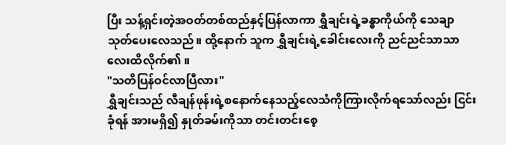ပြီး သန့်ရှင်းတဲ့အဝတ်တစ်ထည်နှင့်ပြန်လာကာ ရွှီချင်းရဲ့ခန္ဓာကိုယ်ကို သေချာသုတ်ပေးလေသည်။ ထို့နောက် သူက ရွှီချင်းရဲ့ခေါင်းလေးကို ညင်ညင်သာသာလေးထိလိုက်၏။
"သတိပြန်ဝင်လာပြီလား"
ရွှီချင်းသည် လီချန်ဖုန်းရဲ့စနောက်နေသည့်လေသံကိုကြားလိုက်ရသော်လည်း ငြင်းခုံရန် အားမရှိ၍ နှုတ်ခမ်းကိုသာ တင်းတင်းစေ့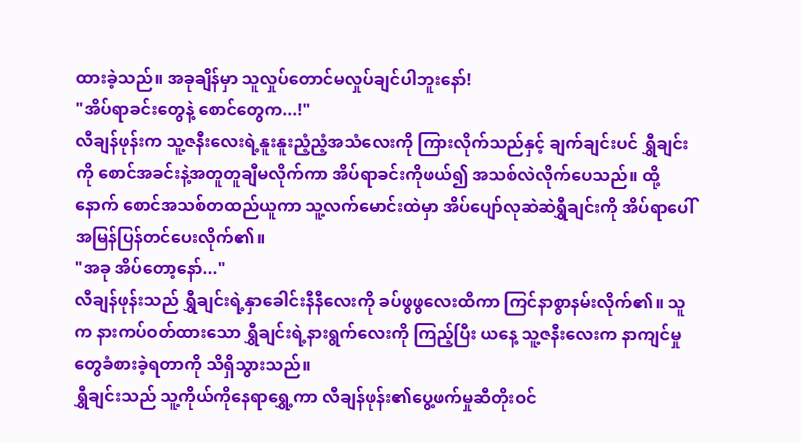ထားခဲ့သည်။ အခုချိန်မှာ သူလှုပ်တောင်မလှုပ်ချင်ပါဘူးနော်!
"အိပ်ရာခင်းတွေနဲ့ စောင်တွေက...!"
လီချန်ဖုန်းက သူ့ဇနီးလေးရဲ့နူးနူးညံ့ညံ့အသံလေးကို ကြားလိုက်သည်နှင့် ချက်ချင်းပင် ရွှီချင်းကို စောင်အခင်းနဲ့အတူတူချီမလိုက်ကာ အိပ်ရာခင်းကိုဖယ်၍ အသစ်လဲလိုက်ပေသည်။ ထို့နောက် စောင်အသစ်တထည်ယူကာ သူ့လက်မောင်းထဲမှာ အိပ်ပျော်လုဆဲဆဲရွှီချင်းကို အိပ်ရာပေါ်အမြန်ပြန်တင်ပေးလိုက်၏။
"အခု အိပ်တော့နော်..."
လီချန်ဖုန်းသည် ရွှီချင်းရဲ့နှာခေါင်းနီနီလေးကို ခပ်ဖွဖွလေးထိကာ ကြင်နာစွာနမ်းလိုက်၏။ သူက နားကပ်ဝတ်ထားသော ရွှီချင်းရဲ့နားရွက်လေးကို ကြည့်ပြီး ယနေ့ သူ့ဇနီးလေးက နာကျင်မှုတွေခံစားခဲ့ရတာကို သိရှိသွားသည်။
ရွှီချင်းသည် သူ့ကိုယ်ကိုနေရာရွှေ့ကာ လီချန်ဖုန်း၏ပွေ့ဖက်မှုဆီတိုးဝင်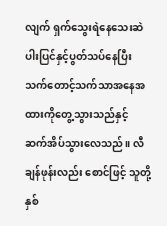လျက် ရှက်သွေးရဲနေသေးဆဲပါးပြင်နှင့်ပွတ်သပ်နေပြီး သက်တောင့်သက်သာအနေအထားကိုတွေ့သွားသည်နှင့် ဆက်အိပ်သွားလေသည်။ လီချန်ဖုန်းလည်း စောင်ဖြင့် သူတို့နှစ်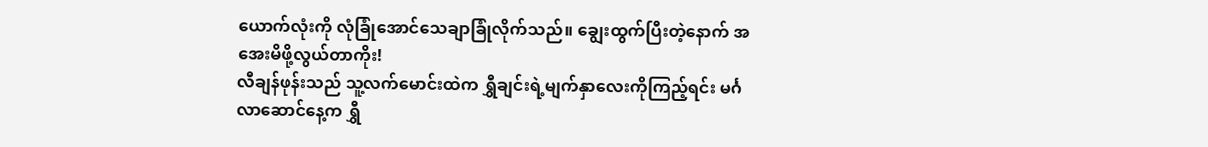ယောက်လုံးကို လုံခြုံအောင်သေချာခြုံလိုက်သည်။ ချွေးထွက်ပြီးတဲ့နောက် အအေးမိဖို့လွယ်တာကိုး!
လီချန်ဖုန်းသည် သူ့လက်မောင်းထဲက ရွှီချင်းရဲ့မျက်နှာလေးကိုကြည့်ရင်း မင်္ဂလာဆောင်နေ့က ရွှီ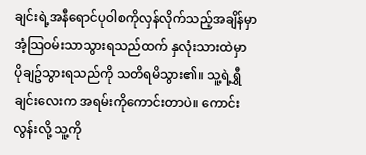ချင်းရဲ့အနီရောင်ပုဝါစကိုလှန်လိုက်သည့်အချိန်မှာ အံ့သြဝမ်းသာသွားရသည်ထက် နှလုံးသားထဲမှာ ပိုချဥ်သွားရသည်ကို သတိရမိသွား၏။ သူ့ရဲ့ရွှီချင်းလေးက အရမ်းကိုကောင်းတာပဲ။ ကောင်းလွန်းလို့ သူ့ကို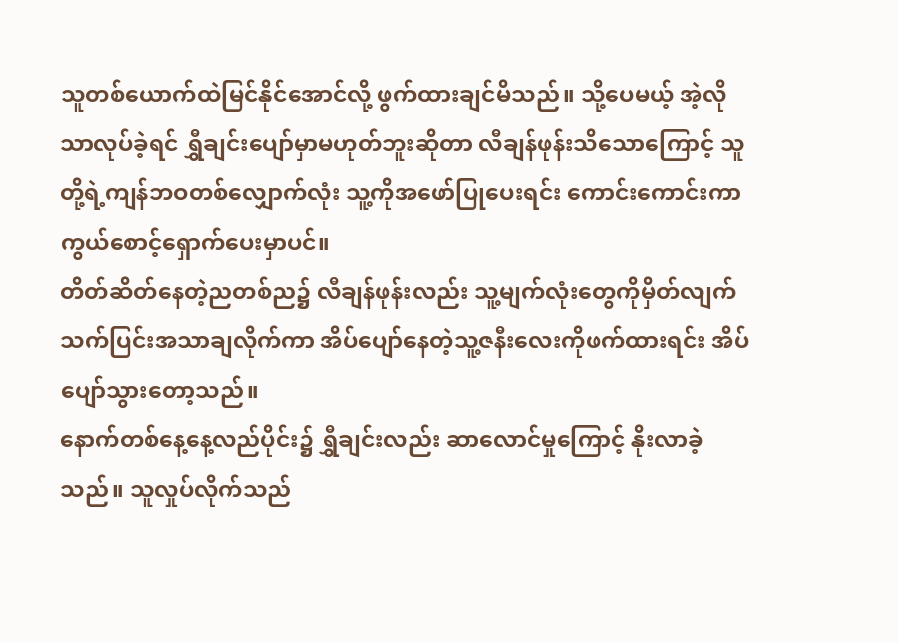သူတစ်ယောက်ထဲမြင်နိုင်အောင်လို့ ဖွက်ထားချင်မိသည်။ သို့ပေမယ့် အဲ့လိုသာလုပ်ခဲ့ရင် ရွှီချင်းပျော်မှာမဟုတ်ဘူးဆိုတာ လီချန်ဖုန်းသိသောကြောင့် သူတို့ရဲ့ကျန်ဘဝတစ်လျှောက်လုံး သူ့ကိုအဖော်ပြုပေးရင်း ကောင်းကောင်းကာကွယ်စောင့်ရှောက်ပေးမှာပင်။
တိတ်ဆိတ်နေတဲ့ညတစ်ည၌ လီချန်ဖုန်းလည်း သူ့မျက်လုံးတွေကိုမှိတ်လျက် သက်ပြင်းအသာချလိုက်ကာ အိပ်ပျော်နေတဲ့သူ့ဇနီးလေးကိုဖက်ထားရင်း အိပ်ပျော်သွားတော့သည်။
နောက်တစ်နေ့နေ့လည်ပိုင်း၌ ရွှီချင်းလည်း ဆာလောင်မှုကြောင့် နိုးလာခဲ့သည်။ သူလှုပ်လိုက်သည်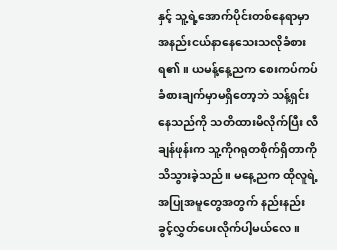နှင့် သူ့ရဲ့အောက်ပိုင်းတစ်နေရာမှာ အနည်းငယ်နာနေသေးသလိုခံစားရ၏။ ယမန့်နေ့ညက စေးကပ်ကပ်ခံစားချက်မှာမရှိတော့ဘဲ သန့်ရှင်းနေသည်ကို သတိထားမိလိုက်ပြီး လီချန်ဖုန်းက သူ့ကိုဂရုတစိုက်ရှိတာကို သိသွားခဲ့သည်။ မနေ့ညက ထိုလူရဲ့အပြုအမူတွေအတွက် နည်းနည်းခွင့်လွှတ်ပေးလိုက်ပါ့မယ်လေ။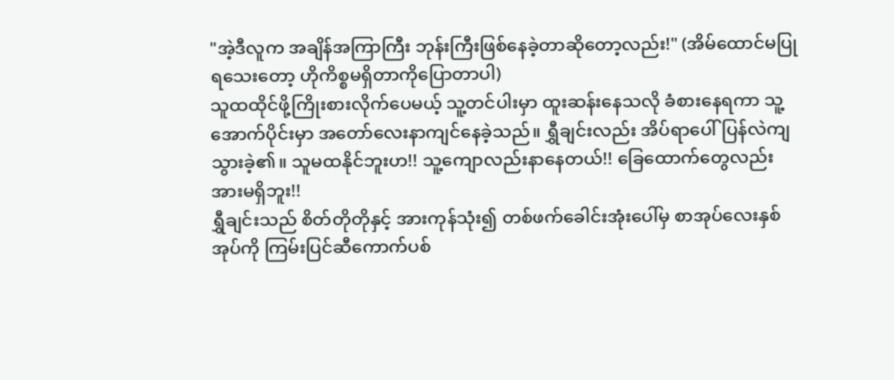"အဲ့ဒီလူက အချိန်အကြာကြီး ဘုန်းကြီးဖြစ်နေခဲ့တာဆိုတော့လည်း!" (အိမ်ထောင်မပြုရသေးတော့ ဟိုကိစ္စမရှိတာကိုပြောတာပါ)
သူထထိုင်ဖို့ကြိုးစားလိုက်ပေမယ့် သူ့တင်ပါးမှာ ထူးဆန်းနေသလို ခံစားနေရကာ သူ့အောက်ပိုင်းမှာ အတော်လေးနာကျင်နေခဲ့သည်။ ရွှီချင်းလည်း အိပ်ရာပေါ်ပြန်လဲကျသွားခဲ့၏။ သူမထနိုင်ဘူးဟ!! သူ့ကျောလည်းနာနေတယ်!! ခြေထောက်တွေလည်း အားမရှိဘူး!!
ရွှီချင်းသည် စိတ်တိုတိုနှင့် အားကုန်သုံး၍ တစ်ဖက်ခေါင်းအုံးပေါ်မှ စာအုပ်လေးနှစ်အုပ်ကို ကြမ်းပြင်ဆီကောက်ပစ်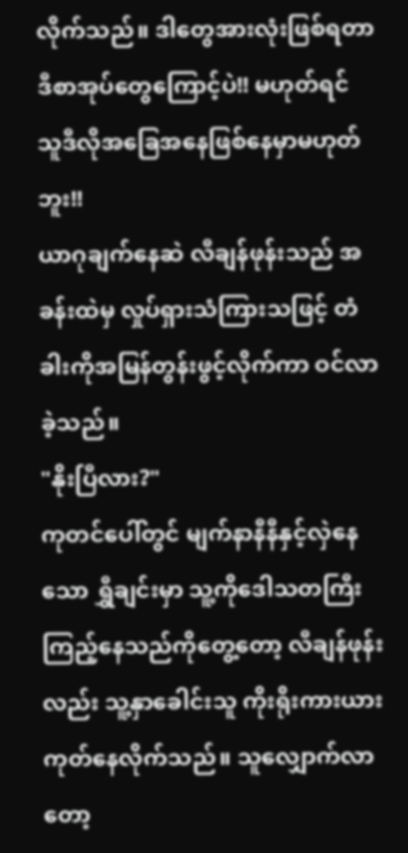လိုက်သည်။ ဒါတွေအားလုံးဖြစ်ရတာ ဒီစာအုပ်တွေကြောင့်ပဲ!! မဟုတ်ရင် သူဒီလိုအခြေအနေဖြစ်နေမှာမဟုတ်ဘူး!!
ယာဂုချက်နေဆဲ လီချန်ဖုန်းသည် အခန်းထဲမှ လှုပ်ရှားသံကြားသဖြင့် တံခါးကိုအမြန်တွန်းဖွင့်လိုက်ကာ ဝင်လာခဲ့သည်။
"နိုးပြီလား?"
ကုတင်ပေါ်တွင် မျက်နာနီနီနှင့်လှဲနေသော ရွှီချင်းမှာ သူ့ကိုဒေါသတကြီးကြည့်နေသည်ကိုတွေ့တော့ လီချန်ဖုန်းလည်း သူ့နှာခေါင်းသူ ကိုးရိုးကားယား ကုတ်နေလိုက်သည်။ သူလျှောက်လာတော့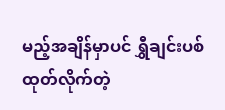မည့်အချိန်မှာပင် ရွှီချင်းပစ်ထုတ်လိုက်တဲ့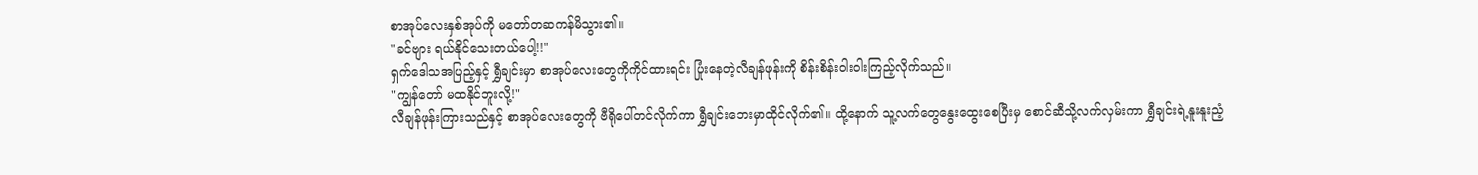စာအုပ်လေးနှစ်အုပ်ကို မတော်တဆကန်မိသွား၏။
"ခင်ဗျား ရယ်နိုင်သေးတယ်ပေါ့!!"
ရှက်ဒေါသအပြည့်နှင့် ရွှီချင်းမှာ စာအုပ်လေးတွေကိုကိုင်ထားရင်း ပြုံးနေတဲ့လီချန်ဖုန်းကို စိန်းစိန်းဝါးဝါးကြည့်လိုက်သည်။
"ကျွန်တော် မထနိုင်ဘူးလို့!"
လီချန်ဖုန်းကြားသည်နှင့် စာအုပ်လေးတွေကို ဗီရိုပေါ်တင်လိုက်ကာ ရွှီချင်းဘေးမှာထိုင်လိုက်၏။ ထို့နောက် သူ့လက်တွေနွေးထွေးစေပြီးမှ စောင်ဆီသို့လက်လှမ်းကာ ရွှီချင်းရဲ့နူးနူးညံ့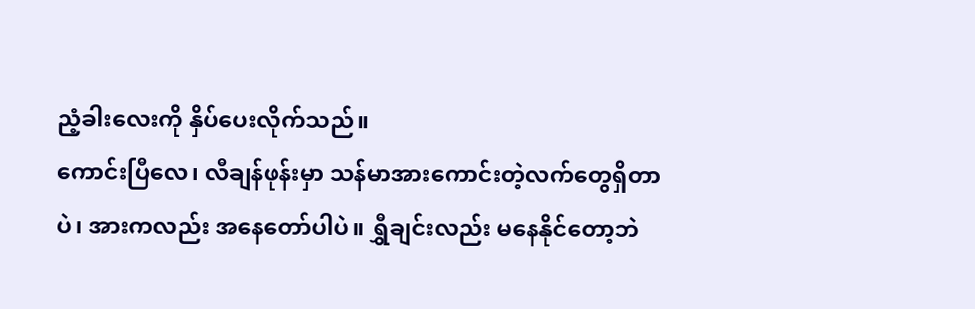ညံ့ခါးလေးကို နှိပ်ပေးလိုက်သည်။
ကောင်းပြီလေ၊ လီချန်ဖုန်းမှာ သန်မာအားကောင်းတဲ့လက်တွေရှိတာပဲ၊ အားကလည်း အနေတော်ပါပဲ။ ရွှီချင်းလည်း မနေနိုင်တော့ဘဲ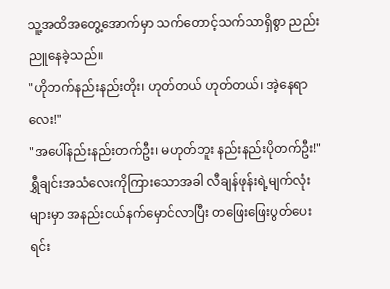သူ့အထိအတွေ့အောက်မှာ သက်တောင့်သက်သာရှိစွာ ညည်းညူနေခဲ့သည်။
"ဟိုဘက်နည်းနည်းတိုး၊ ဟုတ်တယ် ဟုတ်တယ်၊ အဲ့နေရာလေး!"
"အပေါ်နည်းနည်းတက်ဦး၊ မဟုတ်ဘူး နည်းနည်းပိုတက်ဦး!"
ရွှီချင်းအသံလေးကိုကြားသောအခါ လီချန်ဖုန်းရဲ့မျက်လုံးများမှာ အနည်းငယ်နက်မှောင်လာပြီး တဖြေးဖြေးပွတ်ပေးရင်း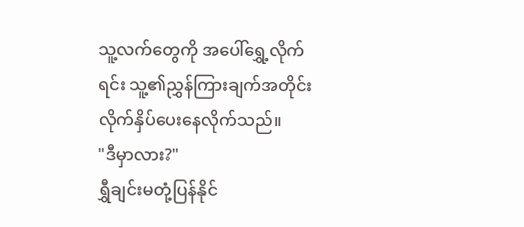သူ့လက်တွေကို အပေါ်ရွှေ့လိုက်ရင်း သူ့၏ညွှန်ကြားချက်အတိုင်း လိုက်နှိပ်ပေးနေလိုက်သည်။
"ဒီမှာလား?"
ရွှီချင်းမတုံ့ပြန်နိုင်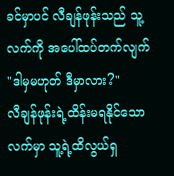ခင်မှာပင် လီချန်ဖုန်းသည် သူ့လက်ကို အပေါ်ထပ်တက်လျက် "ဒါမှမဟုတ် ဒီမှာလား?"
လီချန်ဖုန်းရဲ့ထိန်းမရနိုင်သောလက်မှာ သူ့ရဲ့ထိလွယ်ရှ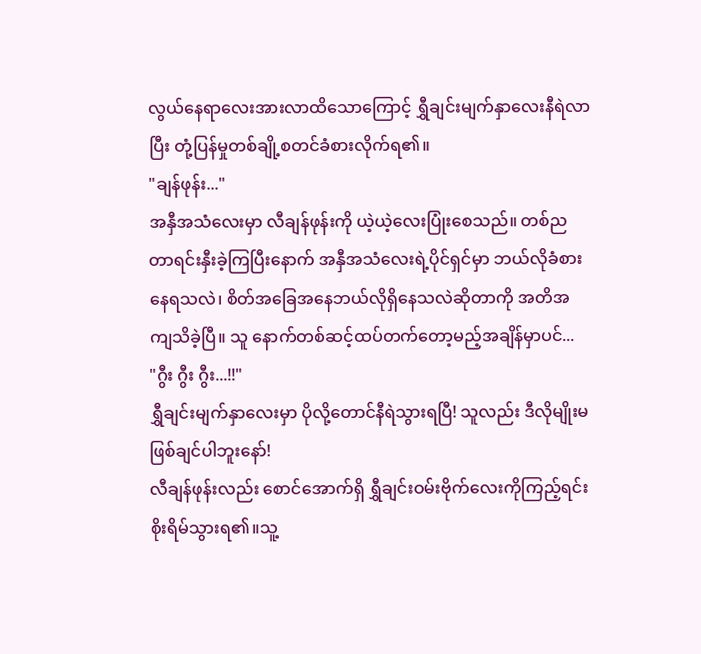လွယ်နေရာလေးအားလာထိသောကြောင့် ရွှီချင်းမျက်နှာလေးနီရဲလာပြီး တုံ့ပြန်မှုတစ်ချို့စတင်ခံစားလိုက်ရ၏။
"ချန်ဖုန်း..."
အနှီအသံလေးမှာ လီချန်ဖုန်းကို ယဲ့ယဲ့လေးပြုံးစေသည်။ တစ်ညတာရင်းနှီးခဲ့ကြပြီးနောက် အနှီအသံလေးရဲ့ပိုင်ရှင်မှာ ဘယ်လိုခံစားနေရသလဲ၊ စိတ်အခြေအနေဘယ်လိုရှိနေသလဲဆိုတာကို အတိအကျသိခဲ့ပြီ။ သူ နောက်တစ်ဆင့်ထပ်တက်တော့မည့်အချိန်မှာပင်...
"ဂွီး ဂွီး ဂွီး...!!"
ရွှီချင်းမျက်နှာလေးမှာ ပိုလို့တောင်နီရဲသွားရပြီ! သူလည်း ဒီလိုမျိုးမဖြစ်ချင်ပါဘူးနော်!
လီချန်ဖုန်းလည်း စောင်အောက်ရှိ ရွှီချင်းဝမ်းဗိုက်လေးကိုကြည့်ရင်း စိုးရိမ်သွားရ၏။သူ့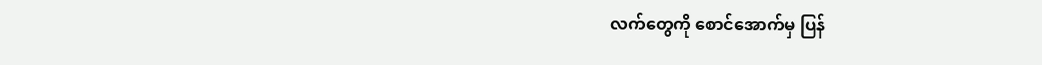လက်တွေကို စောင်အောက်မှ ပြန်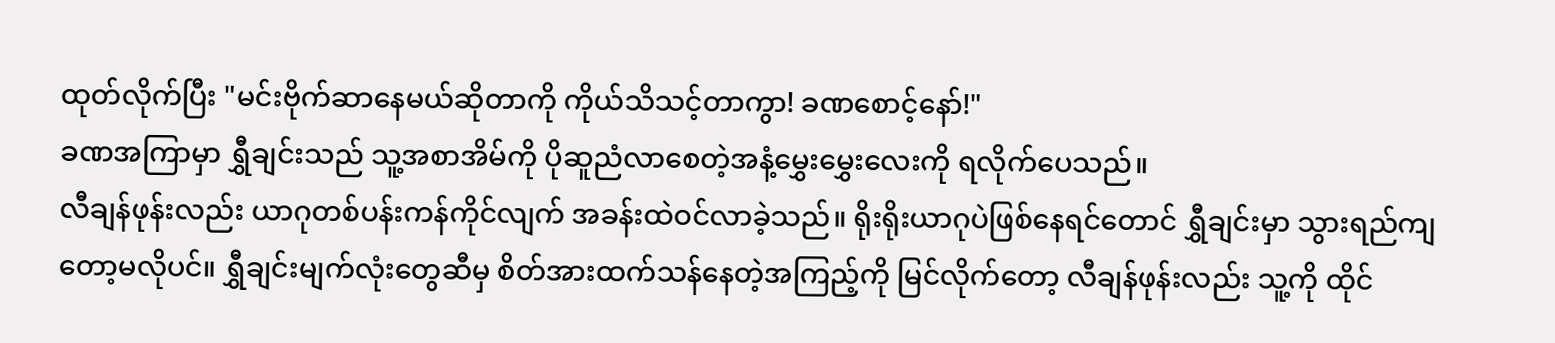ထုတ်လိုက်ပြီး "မင်းဗိုက်ဆာနေမယ်ဆိုတာကို ကိုယ်သိသင့်တာကွာ! ခဏစောင့်နော်!"
ခဏအကြာမှာ ရွှီချင်းသည် သူ့အစာအိမ်ကို ပိုဆူညံလာစေတဲ့အနံ့မွှေးမွှေးလေးကို ရလိုက်ပေသည်။
လီချန်ဖုန်းလည်း ယာဂုတစ်ပန်းကန်ကိုင်လျက် အခန်းထဲဝင်လာခဲ့သည်။ ရိုးရိုးယာဂုပဲဖြစ်နေရင်တောင် ရွှီချင်းမှာ သွားရည်ကျတော့မလိုပင်။ ရွှီချင်းမျက်လုံးတွေဆီမှ စိတ်အားထက်သန်နေတဲ့အကြည့်ကို မြင်လိုက်တော့ လီချန်ဖုန်းလည်း သူ့ကို ထိုင်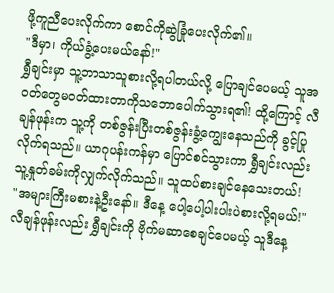ဖို့ကူညီပေးလိုက်ကာ စောင်ကိုဆွဲခြုံပေးလိုက်၏။
"ဒီမှာ၊ ကိုယ်ခွံ့ပေးမယ်နော်!"
ရွှီချင်းမှာ သူ့ဘာသာသူစားလို့ရပါတယ်လို့ ပြောချင်ပေမယ့် သူအဝတ်တွေမဝတ်ထားတာကိုသဘောပေါက်သွားရ၏! ထို့ကြောင့် လီချန်ဖုန်းက သူ့ကို တစ်ဇွန်းပြီးတစ်ဇွန်းခွံ့ကျွေးနေသည်ကို ခွင့်ပြုလိုက်ရသည်။ ယာဂုပန်းကန်မှာ ပြောင်စင်သွားကာ ရွှီချင်းလည်း သူ့နှုတ်ခမ်းကိုလျှက်လိုက်သည်။ သူထပ်စားချင်နေသေးတယ်!
"အများကြီးမစားနဲ့ဦးနော်။ ဒီနေ့ ပေါ့ပေါ့ပါးပါးပဲစားလို့ရမယ်!" လီချန်ဖုန်းလည်း ရွှီချင်းကို ဗိုက်မဆာစေချင်ပေမယ့် သူဒီနေ့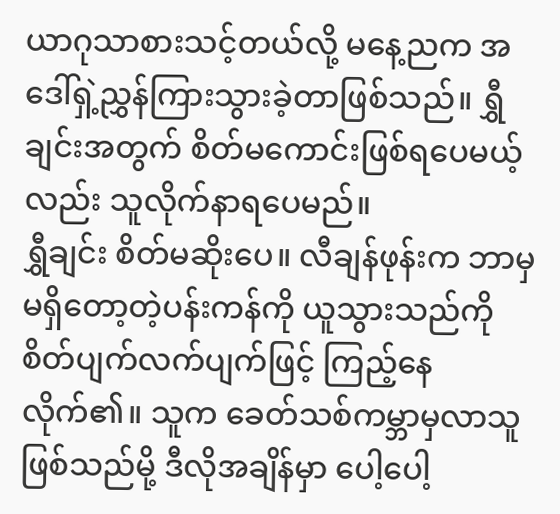ယာဂုသာစားသင့်တယ်လို့ မနေ့ညက အဒေါ်ရှဲ့ညွှန်ကြားသွားခဲ့တာဖြစ်သည်။ ရွှီချင်းအတွက် စိတ်မကောင်းဖြစ်ရပေမယ့်လည်း သူလိုက်နာရပေမည်။
ရွှီချင်း စိတ်မဆိုးပေ။ လီချန်ဖုန်းက ဘာမှမရှိတော့တဲ့ပန်းကန်ကို ယူသွားသည်ကို စိတ်ပျက်လက်ပျက်ဖြင့် ကြည့်နေလိုက်၏။ သူက ခေတ်သစ်ကမ္ဘာမှလာသူဖြစ်သည်မို့ ဒီလိုအချိန်မှာ ပေါ့ပေါ့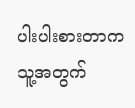ပါးပါးစားတာက သူ့အတွက်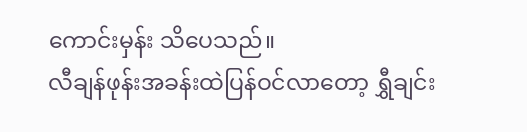ကောင်းမှန်း သိပေသည်။
လီချန်ဖုန်းအခန်းထဲပြန်ဝင်လာတော့ ရွှီချင်း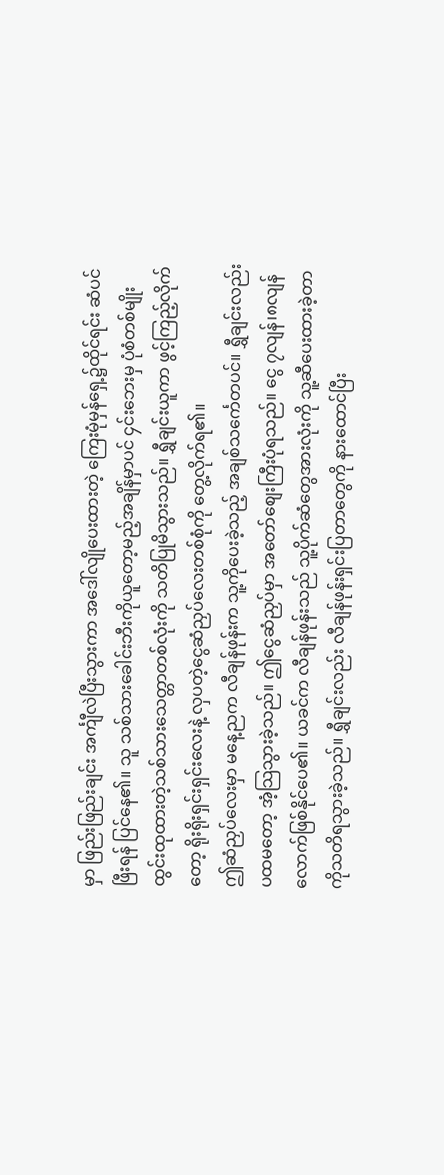မှာ ဖြည်းဖြည်းချင်း အင်္ကျီလဲပြီးသွားကာ အဒေါ်လျိုပေးထားတဲ့ ကြေးမုံမှန်ရှေ့၌ထိုင်ရင်း ဆံပင်ဖြီးရန် ပြင်နေ၏။ သူ သစ်သားခေါင်းဘီးကိုယူတော့မည့်အချိန်မှာပင် ၄င်းဘေးမှ ပုံစံတစ်မျိုးထွင်းထုထားတဲ့သစ်သားသေတ္တာတစ်လုံးကို သတိပြုမိသွားသည်။ ရွှီချင်းယူကာ ဖွင့်ကြည့်လိုက်တော့ ရိုးရိုးရှင်းရှင်းလေးနဲ့ လှပတဲ့ငွေဆံညှပ်လေးတစ်စုံကို တွေ့လိုက်ရ၏။
ဤဆံညှပ်လေးမှာ မနေ့ညက လီချန်ဖုန်းက သူ့ကိုပေးခဲ့သည့် အချစ်သင်္ကေတပင်။ ရွှီချင်းလည်း ပထမတော့ အံ့သြသွားခဲ့သည်။ ဤငွေဆံညှပ်မှာ အတော်စျေးကြီးပုံရသည်။ ငွေ ၇လျန်၊၈လျန်လောက်ဖြစ်နိုင်ပေ၏။ ယခင်က လီချန်ဖုန်းသည် သူ့ပိုက်ဆံတွေအားလုံးကို သူ့ဆီပေးထားခဲ့တာကိုသတိရသွားခဲ့သည်။ ရွှီချင်းလည်း လီချန်ဖုန်းရှင်းပြတာတွေကို နားထောင်ပြီး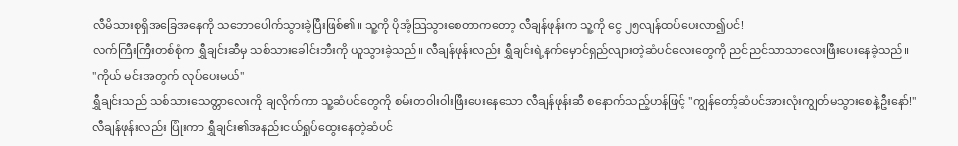လီမိသားစုရှိအခြေအနေကို သဘောပေါက်သွားခဲ့ပြီးဖြစ်၏။ သူ့ကို ပိုအံ့သြသွားစေတာကတော့ လီချန်ဖုန်းက သူ့ကို ငွေ ၂၅လျန်ထပ်ပေးလာ၍ပင်!
လက်ကြီးကြီးတစ်စုံက ရွှီချင်းဆီမှ သစ်သားခေါင်းဘီးကို ယူသွားခဲ့သည်။ လီချန်ဖုန်းလည်း ရွှီချင်းရဲ့နက်မှောင်ရှည်လျားတဲ့ဆံပင်လေးတွေကို ညင်ညင်သာသာလေးဖြီးပေးနေခဲ့သည်။
"ကိုယ် မင်းအတွက် လုပ်ပေးမယ်"
ရွှီချင်းသည် သစ်သားသေတ္တာလေးကို ချလိုက်ကာ သူ့ဆံပင်တွေကို စမ်းတဝါးဝါးဖြီးပေးနေသော လီချန်ဖုန်းဆီ စနောက်သည့်ဟန်ဖြင့် "ကျွန်တော့်ဆံပင်အားလုံးကျွတ်မသွားစေနဲ့ဦးနော်!"
လီချန်ဖုန်းလည်း ပြုံးကာ ရွှီချင်း၏အနည်းငယ်ရှုပ်ထွေးနေတဲ့ဆံပင်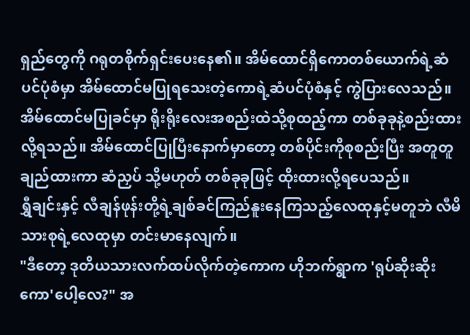ရှည်တွေကို ဂရုတစိုက်ရှင်းပေးနေ၏။ အိမ်ထောင်ရှိကောတစ်ယောက်ရဲ့ဆံပင်ပုံစံမှာ အိမ်ထောင်မပြုရသေးတဲ့ကောရဲ့ဆံပင်ပုံစံနှင့် ကွဲပြားလေသည်။ အိမ်ထောင်မပြုခင်မှာ ရိုးရိုးလေးအစည်းထဲသို့စုထည့်ကာ တစ်ခုခုနဲ့စည်းထားလို့ရသည်။ အိမ်ထောင်ပြုပြီးနောက်မှာတော့ တစ်ပိုင်းကိုစုစည်းပြီး အတူတူချည်ထားကာ ဆံညှပ် သို့မဟုတ် တစ်ခုခုဖြင့် ထိုးထားလို့ရပေသည်။
ရွှီချင်းနှင့် လီချန်ဖုန်းတို့ရဲ့ချစ်ခင်ကြည်နူးနေကြသည့်လေထုနှင့်မတူဘဲ လီမိသားစုရဲ့လေထုမှာ တင်းမာနေလျက်။
"ဒီတော့ ဒုတိယသားလက်ထပ်လိုက်တဲ့ကောက ဟိုဘက်ရွာက 'ရုပ်ဆိုးဆိုးကော'ပေါ့လေ?" အ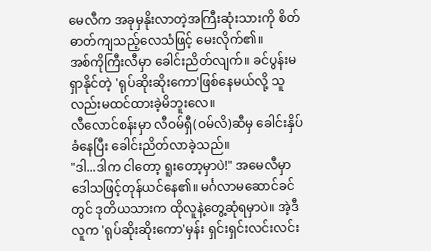မေလီက အခုမှနိုးလာတဲ့အကြီးဆုံးသားကို စိတ်ဓာတ်ကျသည့်လေသံဖြင့် မေးလိုက်၏။
အစ်ကိုကြီးလီမှာ ခေါင်းညိတ်လျက်။ ခင်ပွန်းမရှာနိုင်တဲ့ 'ရုပ်ဆိုးဆိုးကော'ဖြစ်နေမယ်လို့ သူလည်းမထင်ထားခဲ့မိဘူးလေ။
လီလောင်စန်းမှာ လီဝမ်ရှီ(ဝမ်လိ)ဆီမှ ခေါင်းနှိပ်ခံနေပြီး ခေါင်းညိတ်လာခဲ့သည်။
"ဒါ...ဒါက ငါတော့ ရူးတော့မှာပဲ!" အမေလီမှာ ဒေါသဖြင့်တုန်ယင်နေ၏။ မင်္ဂလာမဆောင်ခင်တွင် ဒုတိယသားက ထိုလူနဲ့တွေ့ဆုံရမှာပဲ။ အဲ့ဒီလူက 'ရုပ်ဆိုးဆိုးကော'မှန်း ရှင်းရှင်းလင်းလင်း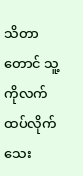သိတာတောင် သူ့ကိုလက်ထပ်လိုက်သေး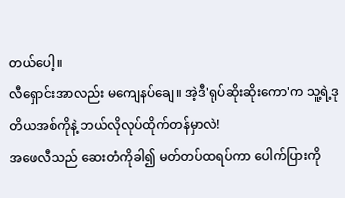တယ်ပေါ့။
လီရှောင်းအာလည်း မကျေနပ်ချေ။ အဲ့ဒီ'ရုပ်ဆိုးဆိုးကော'က သူ့ရဲ့ဒုတိယအစ်ကိုနဲ့ ဘယ်လိုလုပ်ထိုက်တန်မှာလဲ!
အဖေလီသည် ဆေးတံကိုခါ၍ မတ်တပ်ထရပ်ကာ ပေါက်ပြားကို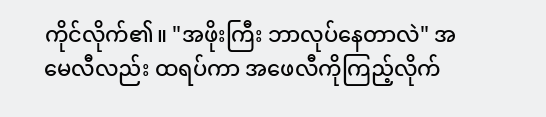ကိုင်လိုက်၏။ "အဖိုးကြီး ဘာလုပ်နေတာလဲ" အမေလီလည်း ထရပ်ကာ အဖေလီကိုကြည့်လိုက်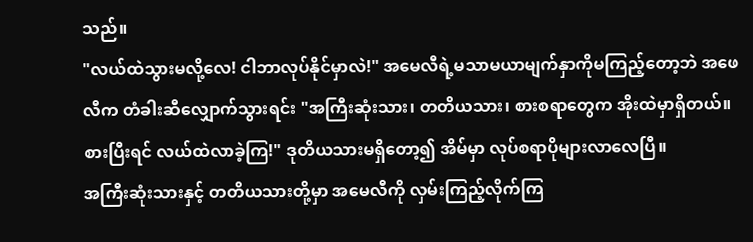သည်။
"လယ်ထဲသွားမလို့လေ! ငါဘာလုပ်နိုင်မှာလဲ!" အမေလီရဲ့မသာမယာမျက်နှာကိုမကြည့်တော့ဘဲ အဖေလီက တံခါးဆီလျှောက်သွားရင်း "အကြီးဆုံးသား၊ တတိယသား၊ စားစရာတွေက အိုးထဲမှာရှိတယ်။ စားပြီးရင် လယ်ထဲလာခဲ့ကြ!" ဒုတိယသားမရှိတော့၍ အိမ်မှာ လုပ်စရာပိုများလာလေပြီ။
အကြီးဆုံးသားနှင့် တတိယသားတို့မှာ အမေလီကို လှမ်းကြည့်လိုက်ကြ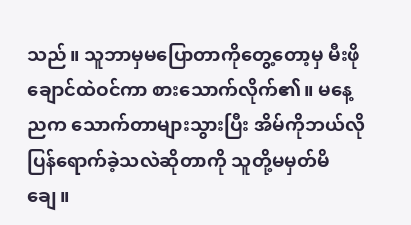သည်။ သူဘာမှမပြောတာကိုတွေ့တော့မှ မီးဖိုချောင်ထဲဝင်ကာ စားသောက်လိုက်၏။ မနေ့ညက သောက်တာများသွားပြီး အိမ်ကိုဘယ်လိုပြန်ရောက်ခဲ့သလဲဆိုတာကို သူတို့မမှတ်မိချေ။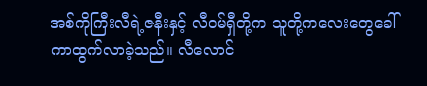အစ်ကိုကြီးလီရဲ့ဇနီးနှင့် လီဝမ်ရှီတို့က သူတို့ကလေးတွေခေါ်ကာထွက်လာခဲ့သည်။ လီလောင်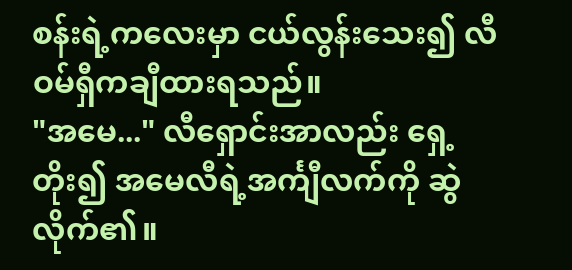စန်းရဲ့ကလေးမှာ ငယ်လွန်းသေး၍ လီဝမ်ရှီကချီထားရသည်။
"အမေ..." လီရှောင်းအာလည်း ရှေ့တိုး၍ အမေလီရဲ့အင်္ကျီလက်ကို ဆွဲလိုက်၏။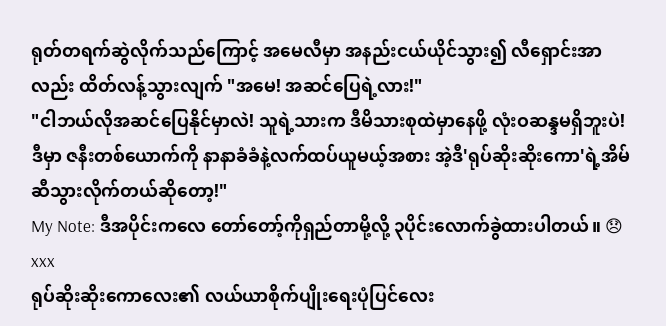ရုတ်တရက်ဆွဲလိုက်သည်ကြောင့် အမေလီမှာ အနည်းငယ်ယိုင်သွား၍ လီရှောင်းအာလည်း ထိတ်လန့်သွားလျက် "အမေ! အဆင်ပြေရဲ့လား!"
"ငါဘယ်လိုအဆင်ပြေနိုင်မှာလဲ! သူရဲ့သားက ဒီမိသားစုထဲမှာနေဖို့ လုံးဝဆန္ဒမရှိဘူးပဲ! ဒီမှာ ဇနီးတစ်ယောက်ကို နာနာခံခံနဲ့လက်ထပ်ယူမယ့်အစား အဲ့ဒီ'ရုပ်ဆိုးဆိုးကော'ရဲ့အိမ်ဆီသွားလိုက်တယ်ဆိုတော့!"
My Note: ဒီအပိုင်းကလေ တော်တော့်ကိုရှည်တာမို့လို့ ၃ပိုင်းလောက်ခွဲထားပါတယ်။ 😞
xxx
ရုပ်ဆိုးဆိုးကောလေး၏ လယ်ယာစိုက်ပျိုးရေးပုံပြင်လေး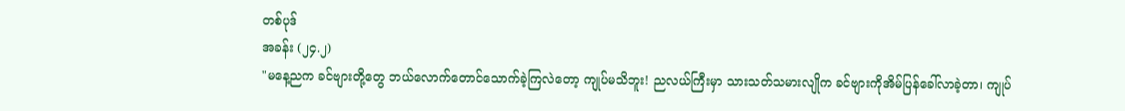တစ်ပုဒ်
အခန်း (၂၄.၂)
"မနေ့ညက ခင်ဗျားတို့တွေ ဘယ်လောက်တောင်သောက်ခဲ့ကြလဲတော့ ကျုပ်မသိဘူး! ညလယ်ကြီးမှာ သားသတ်သမားလျိုက ခင်ဗျားကိုအိမ်ပြန်ခေါ်လာခဲ့တာ၊ ကျုပ်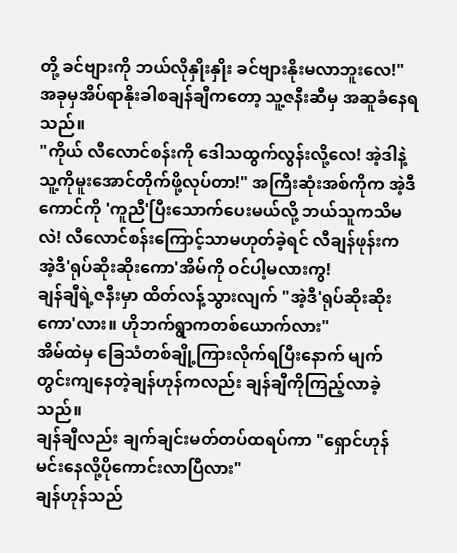တို့ ခင်ဗျားကို ဘယ်လိုနှိုးနှိုး ခင်ဗျားနိုးမလာဘူးလေ!" အခုမှအိပ်ရာနိုးခါစချန်ချီကတော့ သူ့ဇနီးဆီမှ အဆူခံနေရသည်။
"ကိုယ် လီလောင်စန်းကို ဒေါသထွက်လွန်းလို့လေ! အဲ့ဒါနဲ့ သူ့ကိုမူးအောင်တိုက်ဖို့လုပ်တာ!" အကြီးဆုံးအစ်ကိုက အဲ့ဒီကောင်ကို 'ကူညီ'ပြီးသောက်ပေးမယ်လို့ ဘယ်သူကသိမလဲ! လီလောင်စန်းကြောင့်သာမဟုတ်ခဲ့ရင် လီချန်ဖုန်းက အဲ့ဒီ'ရုပ်ဆိုးဆိုးကော'အိမ်ကို ဝင်ပါ့မလားကွ!
ချန်ချီရဲ့ဇနီးမှာ ထိတ်လန့်သွားလျက် "အဲ့ဒီ'ရုပ်ဆိုးဆိုးကော'လား။ ဟိုဘက်ရွာကတစ်ယောက်လား"
အိမ်ထဲမှ ခြေသံတစ်ချို့ကြားလိုက်ရပြီးနောက် မျက်တွင်းကျနေတဲ့ချန်ဟုန်ကလည်း ချန်ချီကိုကြည့်လာခဲ့သည်။
ချန်ချီလည်း ချက်ချင်းမတ်တပ်ထရပ်ကာ "ရှောင်ဟုန် မင်းနေလို့ပိုကောင်းလာပြီလား"
ချန်ဟုန်သည်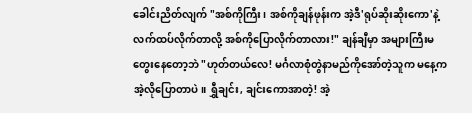ခေါင်းညိတ်လျက် "အစ်ကိုကြီး၊ အစ်ကိုချန်ဖုန်းက အဲ့ဒီ'ရုပ်ဆိုးဆိုးကော'နဲ့ လက်ထပ်လိုက်တာလို့ အစ်ကိုပြောလိုက်တာလား!" ချန်ချီမှာ အများကြီးမတွေးနေတော့ဘဲ "ဟုတ်တယ်လေ! မင်္ဂလာစုံတွဲနာမည်ကိုအော်တဲ့သူက မနေ့ကအဲ့လိုပြောတာပဲ။ ရွှီချင်း, ချင်းကောအာတဲ့! အဲ့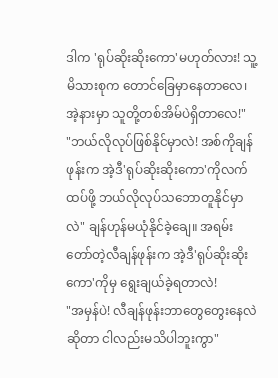ဒါက 'ရုပ်ဆိုးဆိုးကော'မဟုတ်လား! သူ့မိသားစုက တောင်ခြေမှာနေတာလေ၊ အဲ့နားမှာ သူတို့တစ်အိမ်ပဲရှိတာလေ!"
"ဘယ်လိုလုပ်ဖြစ်နိုင်မှာလဲ! အစ်ကိုချန်ဖုန်းက အဲ့ဒီ'ရုပ်ဆိုးဆိုးကော'ကိုလက်ထပ်ဖို့ ဘယ်လိုလုပ်သဘောတူနိုင်မှာလဲ" ချန်ဟုန်မယုံနိုင်ခဲ့ချေ။ အရမ်းတော်တဲ့လီချန်ဖုန်းက အဲ့ဒီ'ရုပ်ဆိုးဆိုးကော'ကိုမှ ရွေးချယ်ခဲ့ရတာလဲ!
"အမှန်ပဲ! လီချန်ဖုန်းဘာတွေတွေးနေလဲဆိုတာ ငါလည်းမသိပါဘူးကွာ"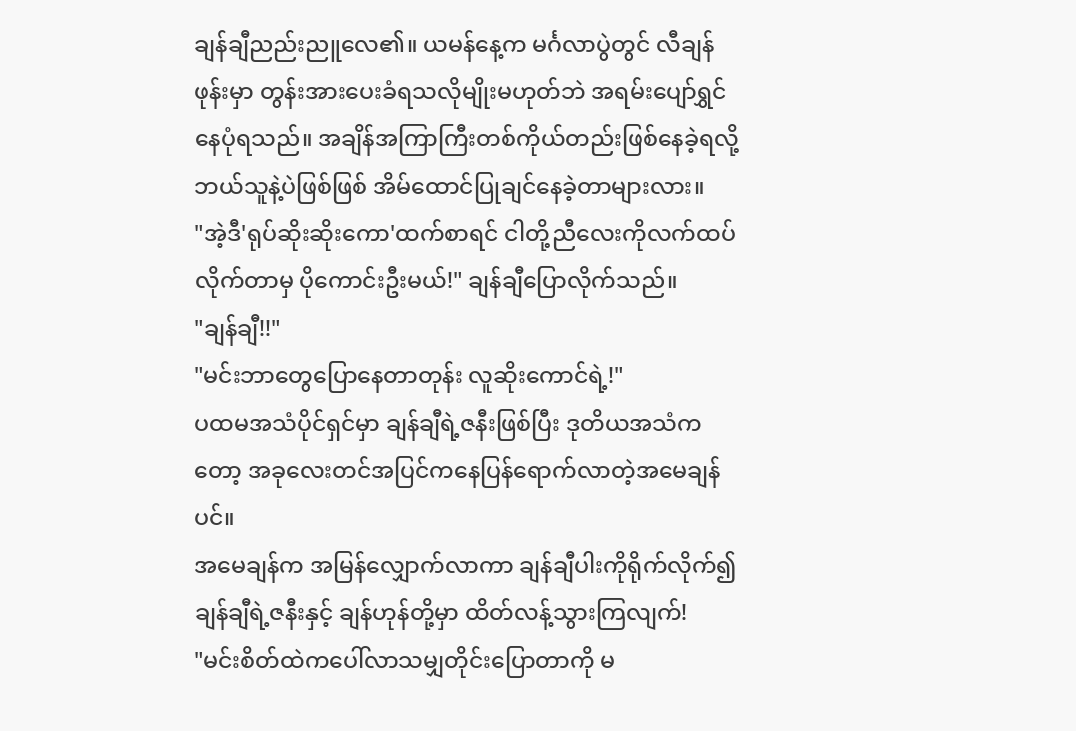ချန်ချီညည်းညူလေ၏။ ယမန်နေ့က မင်္ဂလာပွဲတွင် လီချန်ဖုန်းမှာ တွန်းအားပေးခံရသလိုမျိုးမဟုတ်ဘဲ အရမ်းပျော်ရွှင်နေပုံရသည်။ အချိန်အကြာကြီးတစ်ကိုယ်တည်းဖြစ်နေခဲ့ရလို့ ဘယ်သူနဲ့ပဲဖြစ်ဖြစ် အိမ်ထောင်ပြုချင်နေခဲ့တာများလား။
"အဲ့ဒီ'ရုပ်ဆိုးဆိုးကော'ထက်စာရင် ငါတို့ညီလေးကိုလက်ထပ်လိုက်တာမှ ပိုကောင်းဦးမယ်!" ချန်ချီပြောလိုက်သည်။
"ချန်ချီ!!"
"မင်းဘာတွေပြောနေတာတုန်း လူဆိုးကောင်ရဲ့!"
ပထမအသံပိုင်ရှင်မှာ ချန်ချီရဲ့ဇနီးဖြစ်ပြီး ဒုတိယအသံကတော့ အခုလေးတင်အပြင်ကနေပြန်ရောက်လာတဲ့အမေချန်ပင်။
အမေချန်က အမြန်လျှောက်လာကာ ချန်ချီပါးကိုရိုက်လိုက်၍ ချန်ချီရဲ့ဇနီးနှင့် ချန်ဟုန်တို့မှာ ထိတ်လန့်သွားကြလျက်!
"မင်းစိတ်ထဲကပေါ်လာသမျှတိုင်းပြောတာကို မ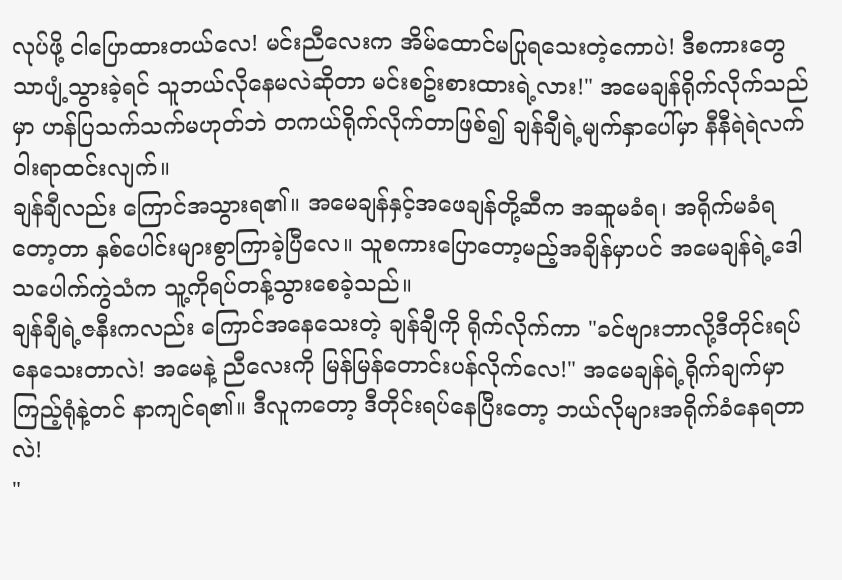လုပ်ဖို့ ငါပြောထားတယ်လေ! မင်းညီလေးက အိမ်ထောင်မပြုရသေးတဲ့ကောပဲ! ဒီစကားတွေသာပျံ့သွားခဲ့ရင် သူဘယ်လိုနေမလဲဆိုတာ မင်းစဥ်းစားထားရဲ့လား!" အမေချန်ရိုက်လိုက်သည်မှာ ဟန်ပြသက်သက်မဟုတ်ဘဲ တကယ်ရိုက်လိုက်တာဖြစ်၍ ချန်ချီရဲ့မျက်နှာပေါ်မှာ နီနီရဲရဲလက်ဝါးရာထင်းလျက်။
ချန်ချီလည်း ကြောင်အသွားရ၏။ အမေချန်နှင့်အဖေချန်တို့ဆီက အဆူမခံရ၊ အရိုက်မခံရတော့တာ နှစ်ပေါင်းများစွာကြာခဲ့ပြီလေ။ သူစကားပြောတော့မည့်အချိန်မှာပင် အမေချန်ရဲ့ဒေါသပေါက်ကွဲသံက သူ့ကိုရပ်တန့်သွားစေခဲ့သည်။
ချန်ချီရဲ့ဇနီးကလည်း ကြောင်အနေသေးတဲ့ ချန်ချီကို ရိုက်လိုက်ကာ "ခင်ဗျားဘာလို့ဒီတိုင်းရပ်နေသေးတာလဲ! အမေနဲ့ ညီလေးကို မြန်မြန်တောင်းပန်လိုက်လေ!" အမေချန်ရဲ့ရိုက်ချက်မှာ ကြည့်ရုံနဲ့တင် နာကျင်ရ၏။ ဒီလူကတော့ ဒီတိုင်းရပ်နေပြီးတော့ ဘယ်လိုများအရိုက်ခံနေရတာလဲ!
"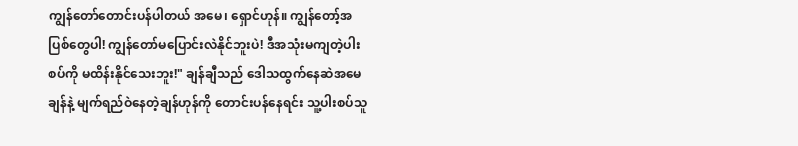ကျွန်တော်တောင်းပန်ပါတယ် အမေ၊ ရှောင်ဟုန်။ ကျွန်တော့်အပြစ်တွေပါ! ကျွန်တော်မပြောင်းလဲနိုင်ဘူးပဲ! ဒီအသုံးမကျတဲ့ပါးစပ်ကို မထိန်းနိုင်သေးဘူး!" ချန်ချီသည် ဒေါသထွက်နေဆဲအမေချန်နဲ့ မျက်ရည်ဝဲနေတဲ့ချန်ဟုန်ကို တောင်းပန်နေရင်း သူ့ပါးစပ်သူ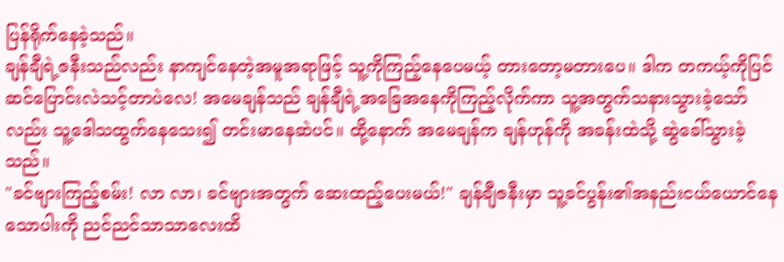ပြန်ရိုက်နေခဲ့သည်။
ချန်ချီရဲ့ဇနီးသည်လည်း နာကျင်နေတဲ့အမူအရာဖြင့် သူ့ကိုကြည့်နေပေမယ့် တားတော့မတားပေ။ ဒါက တကယ့်ကိုပြင်ဆင်ပြောင်းလဲသင့်တာပဲလေ! အမေချန်သည် ချန်ချီရဲ့အခြေအနေကိုကြည့်လိုက်ကာ သူ့အတွက်သနားသွားခဲ့သော်လည်း သူ့ဒေါသထွက်နေသေး၍ တင်းမာနေဆဲပင်။ ထို့နောက် အမေချန်က ချန်ဟုန်ကို အခန်းထဲသို့ ဆွဲခေါ်သွားခဲ့သည်။
"ခင်ဗျားကြည့်စမ်း! လာ လာ၊ ခင်ဗျားအတွက် ဆေးထည့်ပေးမယ်!" ချန်ချီဇနီးမှာ သူ့ခင်ပွန်း၏အနည်းငယ်ယောင်နေသောပါးကို ညင်ညင်သာသာလေးထိ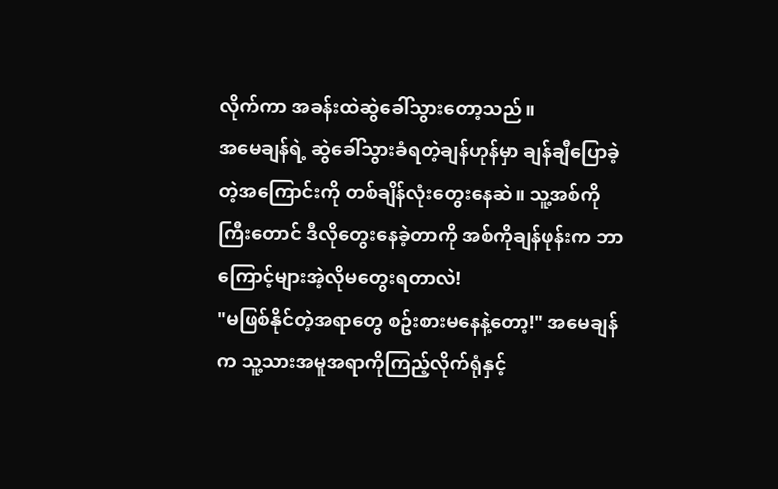လိုက်ကာ အခန်းထဲဆွဲခေါ်သွားတော့သည်။
အမေချန်ရဲ့ ဆွဲခေါ်သွားခံရတဲ့ချန်ဟုန်မှာ ချန်ချီပြောခဲ့တဲ့အကြောင်းကို တစ်ချိန်လုံးတွေးနေဆဲ။ သူ့အစ်ကိုကြီးတောင် ဒီလိုတွေးနေခဲ့တာကို အစ်ကိုချန်ဖုန်းက ဘာကြောင့်များအဲ့လိုမတွေးရတာလဲ!
"မဖြစ်နိုင်တဲ့အရာတွေ စဥ်းစားမနေနဲ့တော့!" အမေချန်က သူ့သားအမူအရာကိုကြည့်လိုက်ရုံနှင့်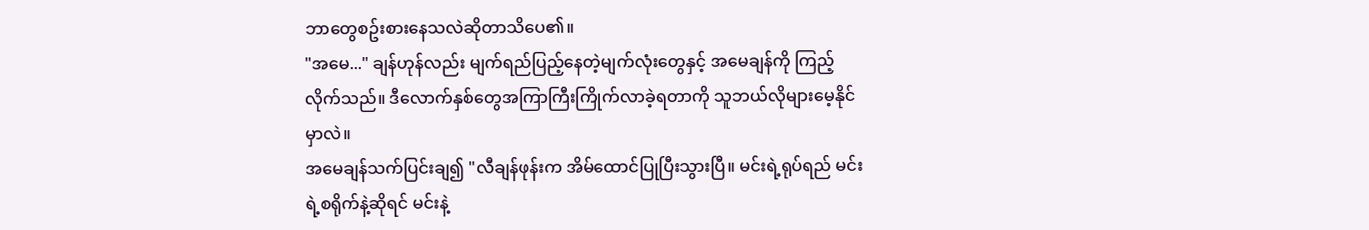ဘာတွေစဥ်းစားနေသလဲဆိုတာသိပေ၏။
"အမေ..." ချန်ဟုန်လည်း မျက်ရည်ပြည့်နေတဲ့မျက်လုံးတွေနှင့် အမေချန်ကို ကြည့်လိုက်သည်။ ဒီလောက်နှစ်တွေအကြာကြီးကြိုက်လာခဲ့ရတာကို သူဘယ်လိုများမေ့နိုင်မှာလဲ။
အမေချန်သက်ပြင်းချ၍ "လီချန်ဖုန်းက အိမ်ထောင်ပြုပြီးသွားပြီ။ မင်းရဲ့ရုပ်ရည် မင်းရဲ့စရိုက်နဲ့ဆိုရင် မင်းနဲ့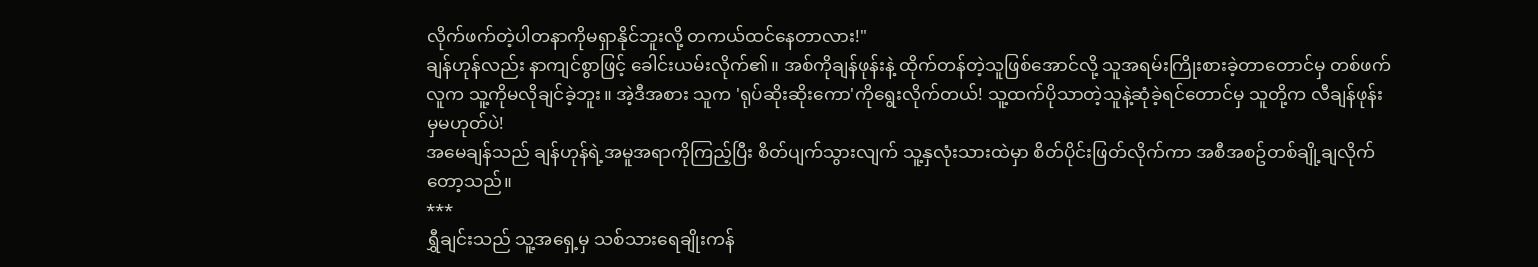လိုက်ဖက်တဲ့ပါတနာကိုမရှာနိုင်ဘူးလို့ တကယ်ထင်နေတာလား!"
ချန်ဟုန်လည်း နာကျင်စွာဖြင့် ခေါင်းယမ်းလိုက်၏။ အစ်ကိုချန်ဖုန်းနဲ့ ထိုက်တန်တဲ့သူဖြစ်အောင်လို့ သူအရမ်းကြိုးစားခဲ့တာတောင်မှ တစ်ဖက်လူက သူ့ကိုမလိုချင်ခဲ့ဘူး။ အဲ့ဒီအစား သူက 'ရုပ်ဆိုးဆိုးကော'ကိုရွေးလိုက်တယ်! သူ့ထက်ပိုသာတဲ့သူနဲ့ဆုံခဲ့ရင်တောင်မှ သူတို့က လီချန်ဖုန်းမှမဟုတ်ပဲ!
အမေချန်သည် ချန်ဟုန်ရဲ့အမူအရာကိုကြည့်ပြီး စိတ်ပျက်သွားလျက် သူ့နှလုံးသားထဲမှာ စိတ်ပိုင်းဖြတ်လိုက်ကာ အစီအစဥ်တစ်ချို့ချလိုက်တော့သည်။
***
ရွှီချင်းသည် သူ့အရှေ့မှ သစ်သားရေချိုးကန်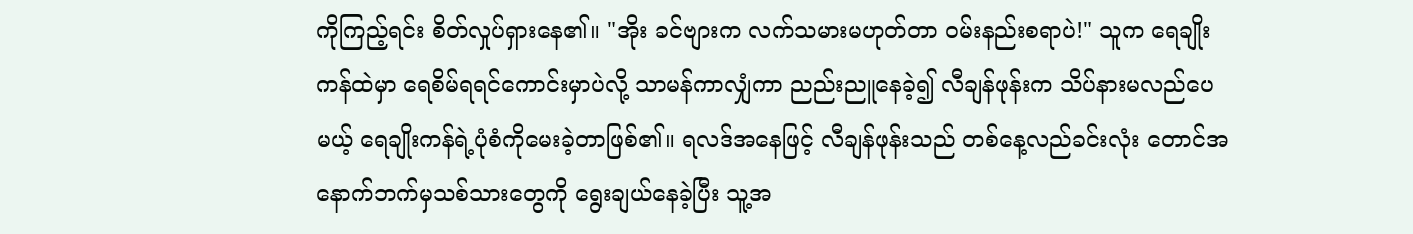ကိုကြည့်ရင်း စိတ်လှုပ်ရှားနေ၏။ "အိုး ခင်ဗျားက လက်သမားမဟုတ်တာ ဝမ်းနည်းစရာပဲ!" သူက ရေချိုးကန်ထဲမှာ ရေစိမ်ရရင်ကောင်းမှာပဲလို့ သာမန်ကာလျှံကာ ညည်းညူနေခဲ့၍ လီချန်ဖုန်းက သိပ်နားမလည်ပေမယ့် ရေချိုးကန်ရဲ့ပုံစံကိုမေးခဲ့တာဖြစ်၏။ ရလဒ်အနေဖြင့် လီချန်ဖုန်းသည် တစ်နေ့လည်ခင်းလုံး တောင်အနောက်ဘက်မှသစ်သားတွေကို ရွေးချယ်နေခဲ့ပြီး သူ့အ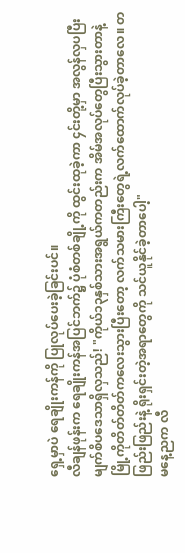ရှေ့မှာပဲ ရေချိုးကန်ကို ပြုလုပ်ပေးခဲ့ခြင်းပင်။
လီချန်ဖုန်းက ရေချိုးကန်အပြင်ဘက်၌ ပုံစံတစ်ချို့ကို ထွင်းထုခဲ့ကာ ၄င်းတို့မှာ အလွန်လှပပြီး မျက်စိပဒေသာရှိလှသည်! "ကိုယ်၁၃နှစ်သားအရွယ်ကတည်းက အိမ်အလုပ်တွေပြီးသွားတာနဲ့ မြို့ကိုတိတ်တိတ်ကလေးသွားပြီးတော့ လက်သမားကြီးတွေရဲ့လက်ထောက်လုပ်ခဲ့တာလေ။ တဖြည်းဖြည်းနဲ့ ရိုးရှင်းတဲ့အရာတွေကို သင်ယူနိုင်ခဲ့တာပေါ့"
မနေ့ညက လီ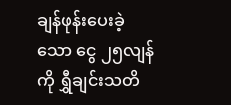ချန်ဖုန်းပေးခဲ့သော ငွေ ၂၅လျန်ကို ရွှီချင်းသတိ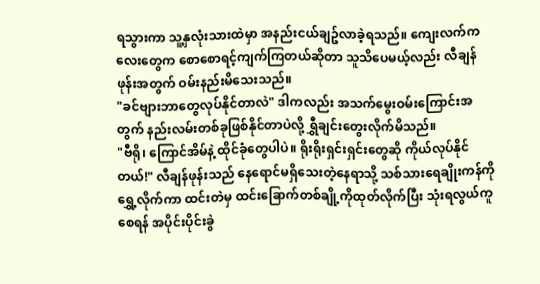ရသွားကာ သူ့နှလုံးသားထဲမှာ အနည်းငယ်ချဥ်လာခဲ့ရသည်။ ကျေးလက်ကလေးတွေက စောစောရင့်ကျက်ကြတယ်ဆိုတာ သူသိပေမယ့်လည်း လီချန်ဖုန်းအတွက် ဝမ်းနည်းမိသေးသည်။
"ခင်ဗျားဘာတွေလုပ်နိုင်တာလဲ" ဒါကလည်း အသက်မွေးဝမ်းကြောင်းအတွက် နည်းလမ်းတစ်ခုဖြစ်နိုင်တာပဲလို့ ရွှီချင်းတွေးလိုက်မိသည်။
"ဗီရို၊ ကြောင်အိမ်နဲ့ ထိုင်ခုံတွေပါပဲ။ ရိုးရိုးရှင်းရှင်းတွေဆို ကိုယ်လုပ်နိုင်တယ်!" လီချန်ဖုန်းသည် နေရောင်မရှိသေးတဲ့နေရာသို့ သစ်သားရေချိုးကန်ကို ရွှေ့လိုက်ကာ ထင်းတဲမှ ထင်းခြောက်တစ်ချို့ကိုထုတ်လိုက်ပြီး သုံးရလွယ်ကူစေရန် အပိုင်းပိုင်းခွဲ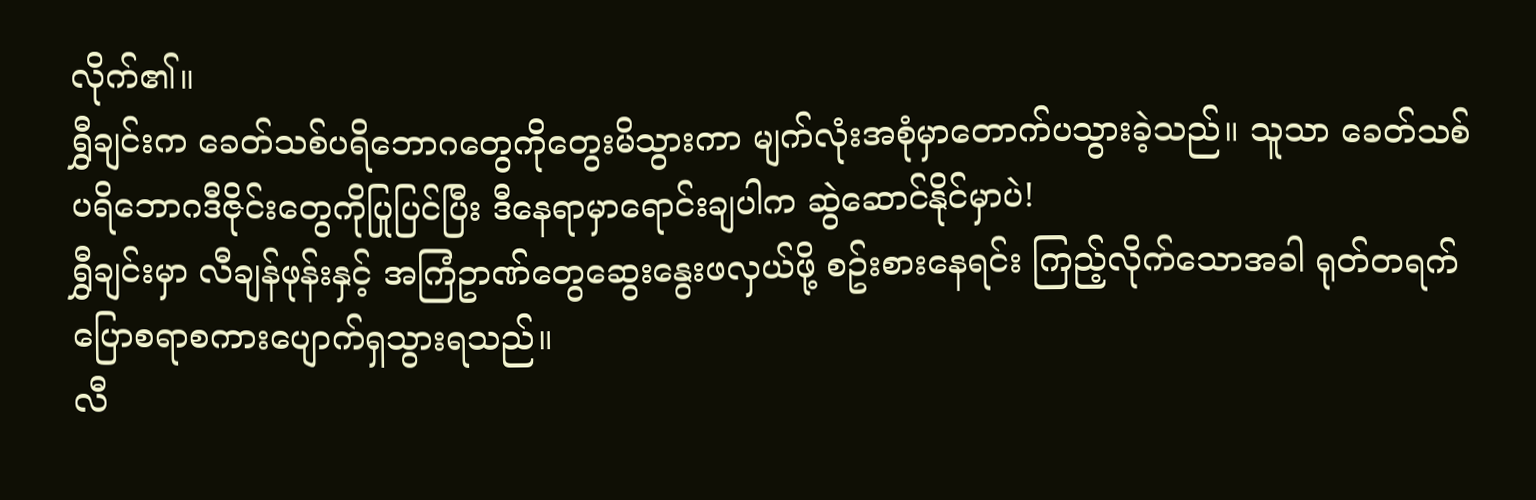လိုက်၏။
ရွှီချင်းက ခေတ်သစ်ပရိဘောဂတွေကိုတွေးမိသွားကာ မျက်လုံးအစုံမှာတောက်ပသွားခဲ့သည်။ သူသာ ခေတ်သစ်ပရိဘောဂဒီဇိုင်းတွေကိုပြုပြင်ပြီး ဒီနေရာမှာရောင်းချပါက ဆွဲဆောင်နိုင်မှာပဲ!
ရွှီချင်းမှာ လီချန်ဖုန်းနှင့် အကြံဥာဏ်တွေဆွေးနွေးဖလှယ်ဖို့ စဥ်းစားနေရင်း ကြည့်လိုက်သောအခါ ရုတ်တရက်ပြောစရာစကားပျောက်ရှသွားရသည်။
လီ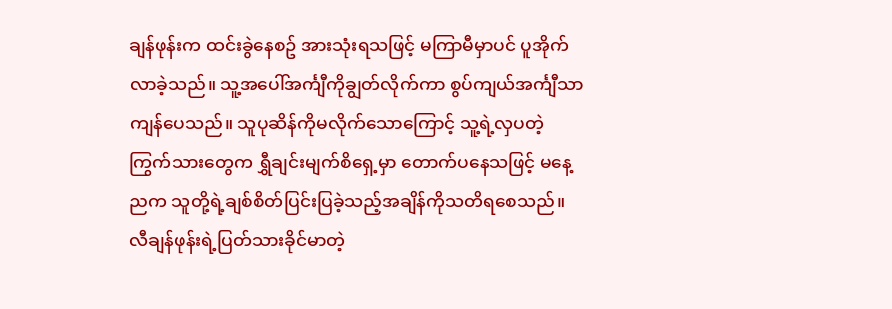ချန်ဖုန်းက ထင်းခွဲနေစဥ် အားသုံးရသဖြင့် မကြာမီမှာပင် ပူအိုက်လာခဲ့သည်။ သူ့အပေါ်အင်္ကျီကိုချွတ်လိုက်ကာ စွပ်ကျယ်အင်္ကျီသာကျန်ပေသည်။ သူပုဆိန်ကိုမလိုက်သောကြောင့် သူ့ရဲ့လှပတဲ့ကြွက်သားတွေက ရွှီချင်းမျက်စိရှေ့မှာ တောက်ပနေသဖြင့် မနေ့ညက သူတို့ရဲ့ချစ်စိတ်ပြင်းပြခဲ့သည့်အချိန်ကိုသတိရစေသည်။ လီချန်ဖုန်းရဲ့ပြတ်သားခိုင်မာတဲ့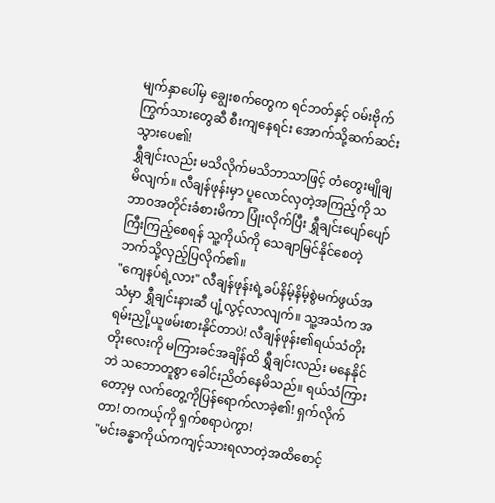မျက်နှာပေါ်မှ ချွေးစက်တွေက ရင်ဘတ်နှင့် ဝမ်းဗိုက်ကြွက်သားတွေဆီ စီးကျနေရင်း အောက်သို့ဆက်ဆင်းသွားပေ၏!
ရွှီချင်းလည်း မသိလိုက်မသိဘာသာဖြင့် တံတွေးမျိုချမိလျက်။ လီချန်ဖုန်းမှာ ပူလောင်လှတဲ့အကြည့်ကို သဘာဝအတိုင်းခံစားမိကာ ပြုံးလိုက်ပြီး ရွှီချင်းပျော်ပျော်ကြီးကြည့်စေရန် သူ့ကိုယ်ကို သေချာမြင်နိုင်စေတဲ့ဘက်သို့လှည့်ပြလိုက်၏။
"ကျေနပ်ရဲ့လား" လီချန်ဖုန်းရဲ့ခပ်နိမ့်နိမ့်စွဲမက်ဖွယ်အသံမှာ ရွှီချင်းနားဆီ ပျံ့လွင့်လာလျက်။ သူ့အသံက အရမ်းညှို့ယူဖမ်းစားနိုင်တာပဲ! လီချန်ဖုန်း၏ရယ်သံတိုးတိုးလေးကို မကြားခင်အချိန်ထိ ရွှီချင်းလည်း မနေနိုင်ဘဲ သဘောတူစွာ ခေါင်းညိတ်နေမိသည်။ ရယ်သံကြားတော့မှ လက်တွေ့ကိုပြန်ရောက်လာခဲ့၏! ရှက်လိုက်တာ! တကယ့်ကို ရှက်စရာပဲကွာ!
"မင်းခန္ဓာကိုယ်ကကျင့်သားရလာတဲ့အထိစောင့်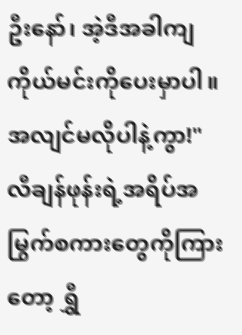ဦးနော်၊ အဲ့ဒီအခါကျ ကိုယ်မင်းကိုပေးမှာပါ။ အလျင်မလိုပါနဲ့ကွာ!"
လီချန်ဖုန်းရဲ့အရိပ်အမြွက်စကားတွေကိုကြားတော့ ရွှီ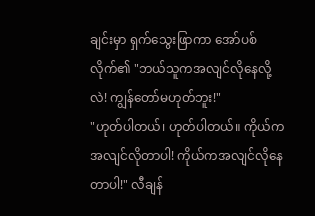ချင်းမှာ ရှက်သွေးဖြာကာ အော်ပစ်လိုက်၏ "ဘယ်သူကအလျင်လိုနေလို့လဲ! ကျွန်တော်မဟုတ်ဘူး!"
"ဟုတ်ပါတယ်၊ ဟုတ်ပါတယ်။ ကိုယ်ကအလျင်လိုတာပါ! ကိုယ်ကအလျင်လိုနေတာပါ!" လီချန်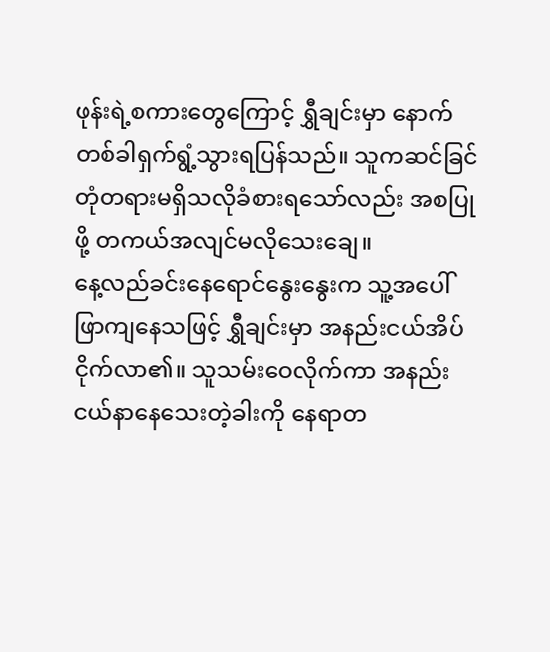ဖုန်းရဲ့စကားတွေကြောင့် ရွှီချင်းမှာ နောက်တစ်ခါရှက်ရွံ့သွားရပြန်သည်။ သူကဆင်ခြင်တုံတရားမရှိသလိုခံစားရသော်လည်း အစပြုဖို့ တကယ်အလျင်မလိုသေးချေ။
နေ့လည်ခင်းနေရောင်နွေးနွေးက သူ့အပေါ်ဖြာကျနေသဖြင့် ရွှီချင်းမှာ အနည်းငယ်အိပ်ငိုက်လာ၏။ သူသမ်းဝေလိုက်ကာ အနည်းငယ်နာနေသေးတဲ့ခါးကို နေရာတ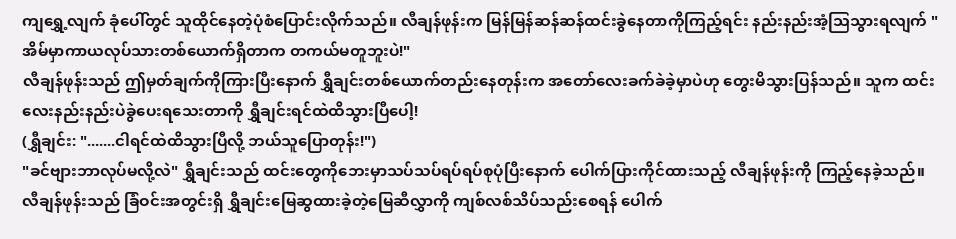ကျရွှေ့လျက် ခုံပေါ်တွင် သူထိုင်နေတဲ့ပုံစံပြောင်းလိုက်သည်။ လီချန်ဖုန်းက မြန်မြန်ဆန်ဆန်ထင်းခွဲနေတာကိုကြည့်ရင်း နည်းနည်းအံ့သြသွားရလျက် "အိမ်မှာကာယလုပ်သားတစ်ယောက်ရှိတာက တကယ်မတူဘူးပဲ!"
လီချန်ဖုန်းသည် ဤမှတ်ချက်ကိုကြားပြီးနောက် ရွှီချင်းတစ်ယောက်တည်းနေတုန်းက အတော်လေးခက်ခဲခဲ့မှာပဲဟု တွေးမိသွားပြန်သည်။ သူက ထင်းလေးနည်းနည်းပဲခွဲပေးရသေးတာကို ရွှီချင်းရင်ထဲထိသွားပြီပေါ့!
(ရွှီချင်း: ".......ငါရင်ထဲထိသွားပြီလို့ ဘယ်သူပြောတုန်း!")
"ခင်ဗျားဘာလုပ်မလို့လဲ" ရွှီချင်းသည် ထင်းတွေကိုဘေးမှာသပ်သပ်ရပ်ရပ်စုပုံပြီးနောက် ပေါက်ပြားကိုင်ထားသည့် လီချန်ဖုန်းကို ကြည့်နေခဲ့သည်။
လီချန်ဖုန်းသည် ခြံဝင်းအတွင်းရှိ ရွှီချင်းမြေဆွထားခဲ့တဲ့မြေဆီလွှာကို ကျစ်လစ်သိပ်သည်းစေရန် ပေါက်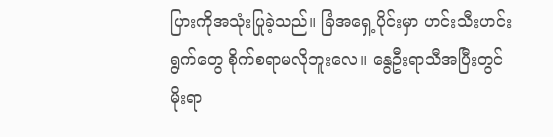ပြားကိုအသုံးပြုခဲ့သည်။ ခြံအရှေ့ပိုင်းမှာ ဟင်းသီးဟင်းရွက်တွေ စိုက်စရာမလိုဘူးလေ။ နွေဦးရာသီအပြီးတွင် မိုးရာ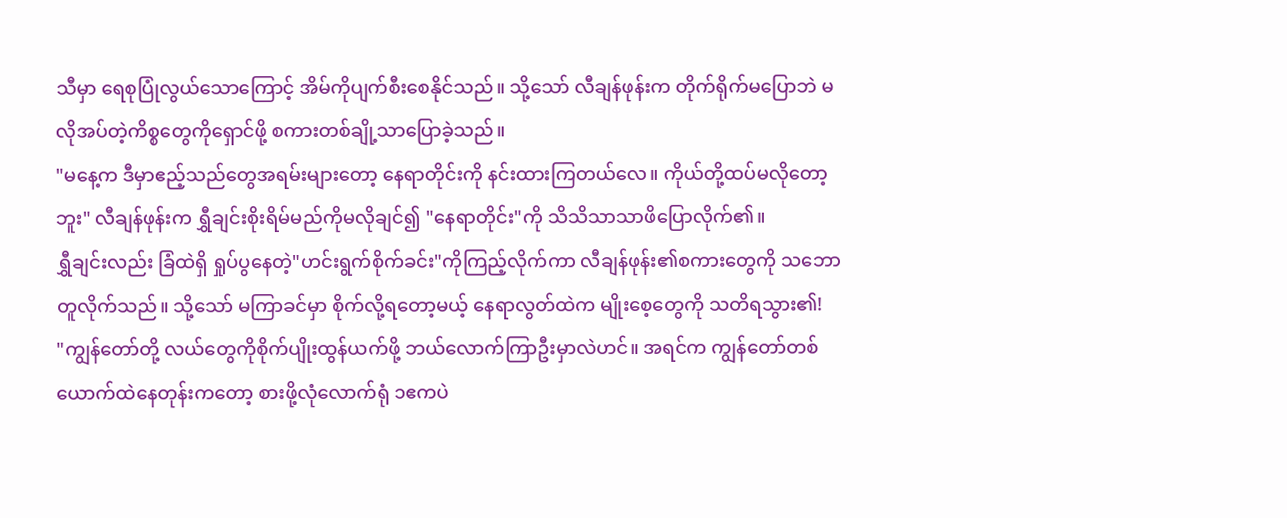သီမှာ ရေစုပြုံလွယ်သောကြောင့် အိမ်ကိုပျက်စီးစေနိုင်သည်။ သို့သော် လီချန်ဖုန်းက တိုက်ရိုက်မပြောဘဲ မလိုအပ်တဲ့ကိစ္စတွေကိုရှောင်ဖို့ စကားတစ်ချို့သာပြောခဲ့သည်။
"မနေ့က ဒီမှာဧည့်သည်တွေအရမ်းများတော့ နေရာတိုင်းကို နင်းထားကြတယ်လေ။ ကိုယ်တို့ထပ်မလိုတော့ဘူး" လီချန်ဖုန်းက ရွှီချင်းစိုးရိမ်မည်ကိုမလိုချင်၍ "နေရာတိုင်း"ကို သိသိသာသာဖိပြောလိုက်၏။
ရွှီချင်းလည်း ခြံထဲရှိ ရှုပ်ပွနေတဲ့"ဟင်းရွက်စိုက်ခင်း"ကိုကြည့်လိုက်ကာ လီချန်ဖုန်း၏စကားတွေကို သဘောတူလိုက်သည်။ သို့သော် မကြာခင်မှာ စိုက်လို့ရတော့မယ့် နေရာလွတ်ထဲက မျိုးစေ့တွေကို သတိရသွား၏!
"ကျွန်တော်တို့ လယ်တွေကိုစိုက်ပျိုးထွန်ယက်ဖို့ ဘယ်လောက်ကြာဦးမှာလဲဟင်။ အရင်က ကျွန်တော်တစ်ယောက်ထဲနေတုန်းကတော့ စားဖို့လုံလောက်ရုံ ၁ဧကပဲ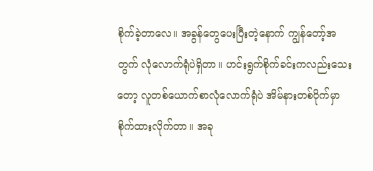စိုက်ခဲ့တာလေ။ အခွန်တွေပေးပြီးတဲ့နောက် ကျွန်တော့်အတွက် လုံလောက်ရုံပဲရှိတာ။ ဟင်းရွက်စိုက်ခင်းကလည်းသေးတော့ လူတစ်ယောက်စာလုံလောက်ရုံပဲ အိမ်နားတစ်ဝိုက်မှာစိုက်ထားလိုက်တာ။ အခု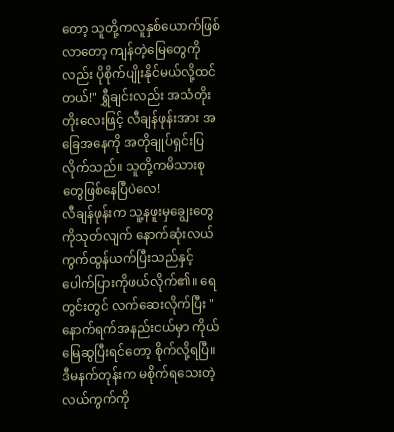တော့ သူတို့ကလူနှစ်ယောက်ဖြစ်လာတော့ ကျန်တဲ့မြေတွေကိုလည်း ပိုစိုက်ပျိုးနိုင်မယ်လို့ထင်တယ်!" ရွှီချင်းလည်း အသံတိုးတိုးလေးဖြင့် လီချန်ဖုန်းအား အခြေအနေကို အတိုချုပ်ရှင်းပြလိုက်သည်။ သူတို့ကမိသားစုတွေဖြစ်နေပြီပဲလေ!
လီချန်ဖုန်းက သူ့နဖူးမှချွေးတွေကိုသုတ်လျက် နောက်ဆုံးလယ်ကွက်ထွန်ယက်ပြီးသည်နှင့် ပေါက်ပြားကိုဖယ်လိုက်၏။ ရေတွင်းတွင် လက်ဆေးလိုက်ပြီး "နောက်ရက်အနည်းငယ်မှာ ကိုယ်မြေဆွပြီးရင်တော့ စိုက်လို့ရပြီ။ ဒီမနက်တုန်းက မစိုက်ရသေးတဲ့လယ်ကွက်ကို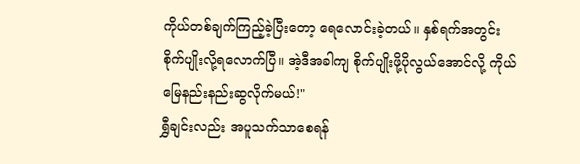ကိုယ်တစ်ချက်ကြည့်ခဲ့ပြီးတော့ ရေလောင်းခဲ့တယ်။ နှစ်ရက်အတွင်း စိုက်ပျိုးလို့ရလောက်ပြီ။ အဲ့ဒီအခါကျ စိုက်ပျိုးဖို့ပိုလွယ်အောင်လို့ ကိုယ်မြေနည်းနည်းဆွလိုက်မယ်!"
ရွှီချင်းလည်း အပူသက်သာစေရန်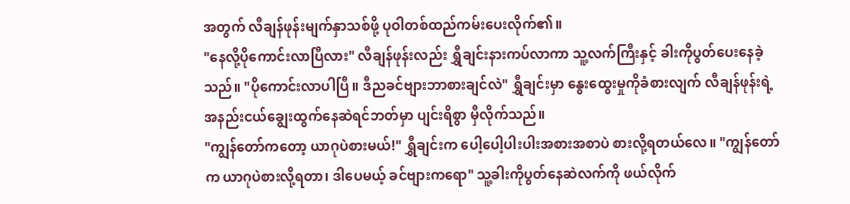အတွက် လီချန်ဖုန်းမျက်နှာသစ်ဖို့ ပုဝါတစ်ထည်ကမ်းပေးလိုက်၏။
"နေလို့ပိုကောင်းလာပြီလား" လီချန်ဖုန်းလည်း ရွှီချင်းနားကပ်လာကာ သူ့လက်ကြီးနှင့် ခါးကိုပွတ်ပေးနေခဲ့သည်။ "ပိုကောင်းလာပါပြီ။ ဒီညခင်ဗျားဘာစားချင်လဲ" ရွှီချင်းမှာ နွေးထွေးမှုကိုခံစားလျက် လီချန်ဖုန်းရဲ့အနည်းငယ်ချွေးထွက်နေဆဲရင်ဘတ်မှာ ပျင်းရိစွာ မှီလိုက်သည်။
"ကျွန်တော်ကတော့ ယာဂုပဲစားမယ်!" ရွှီချင်းက ပေါ့ပေါ့ပါးပါးအစားအစာပဲ စားလို့ရတယ်လေ။ "ကျွန်တော်က ယာဂုပဲစားလို့ရတာ၊ ဒါပေမယ့် ခင်ဗျားကရော" သူ့ခါးကိုပွတ်နေဆဲလက်ကို ဖယ်လိုက်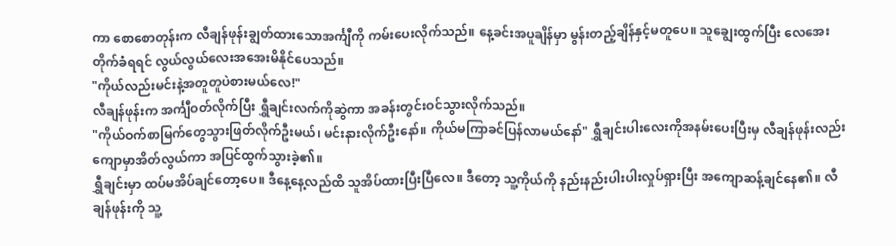ကာ စောစောတုန်းက လီချန်ဖုန်းချွတ်ထားသောအင်္ကျီကို ကမ်းပေးလိုက်သည်။ နေ့ခင်းအပူချိန်မှာ မွန်းတည့်ချိန်နှင့်မတူပေ။ သူချွေးထွက်ပြီး လေအေးတိုက်ခံရရင် လွယ်လွယ်လေးအအေးမိနိုင်ပေသည်။
"ကိုယ်လည်းမင်းနဲ့အတူတူပဲစားမယ်လေ!"
လီချန်ဖုန်းက အင်္ကျီဝတ်လိုက်ပြီး ရွှီချင်းလက်ကိုဆွဲကာ အခန်းတွင်းဝင်သွားလိုက်သည်။
"ကိုယ်ဝက်စာမြက်တွေသွားဖြတ်လိုက်ဦးမယ်၊ မင်းနားလိုက်ဦးနော်။ ကိုယ်မကြာခင်ပြန်လာမယ်နော်" ရွှီချင်းပါးလေးကိုအနမ်းပေးပြီးမှ လီချန်ဖုန်းလည်း ကျောမှာအိတ်လွယ်ကာ အပြင်ထွက်သွားခဲ့၏။
ရွှီချင်းမှာ ထပ်မအိပ်ချင်တော့ပေ။ ဒီနေ့နေ့လည်ထိ သူအိပ်ထားပြီးပြီလေ။ ဒီတော့ သူ့ကိုယ်ကို နည်းနည်းပါးပါးလှုပ်ရှားပြီး အကျောဆန့်ချင်နေ၏။ လီချန်ဖုန်းကို သူ့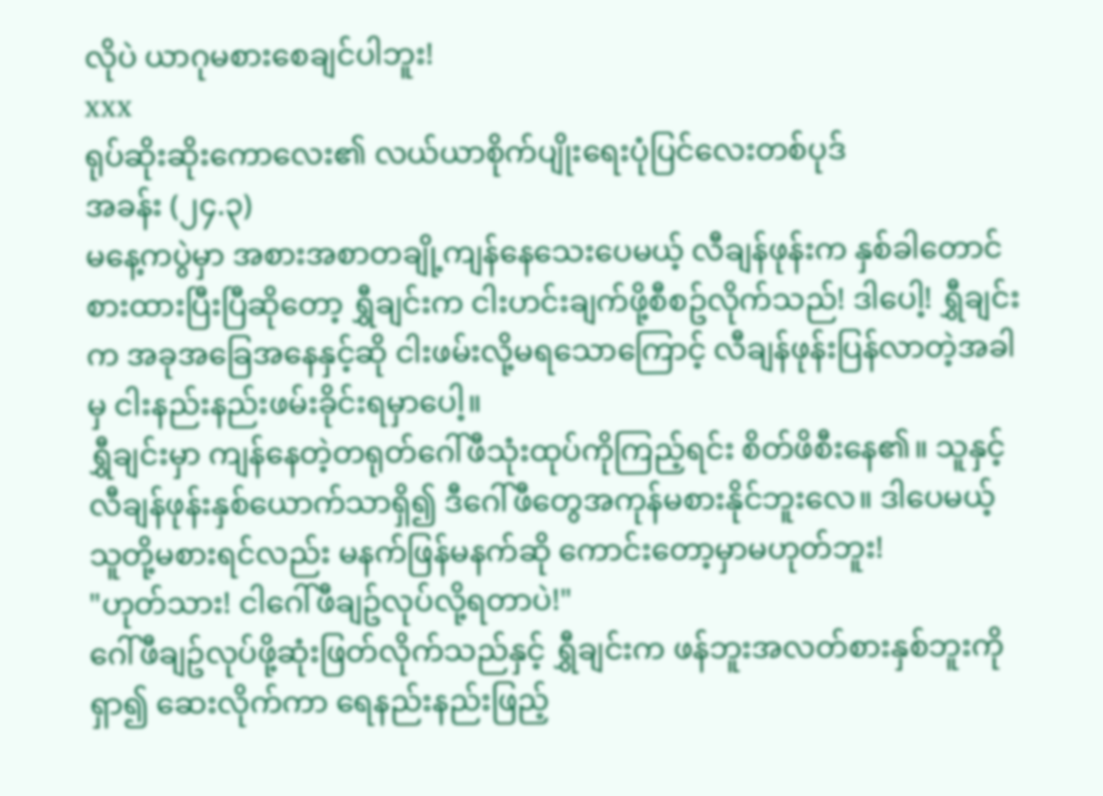လိုပဲ ယာဂုမစားစေချင်ပါဘူး!
xxx
ရုပ်ဆိုးဆိုးကောလေး၏ လယ်ယာစိုက်ပျိုးရေးပုံပြင်လေးတစ်ပုဒ်
အခန်း (၂၄.၃)
မနေ့ကပွဲမှာ အစားအစာတချို့ကျန်နေသေးပေမယ့် လီချန်ဖုန်းက နှစ်ခါတောင်စားထားပြီးပြီဆိုတော့ ရွှီချင်းက ငါးဟင်းချက်ဖို့စီစဥ်လိုက်သည်! ဒါပေါ့! ရွှီချင်းက အခုအခြေအနေနှင့်ဆို ငါးဖမ်းလို့မရသောကြောင့် လီချန်ဖုန်းပြန်လာတဲ့အခါမှ ငါးနည်းနည်းဖမ်းခိုင်းရမှာပေါ့။
ရွှီချင်းမှာ ကျန်နေတဲ့တရုတ်ဂေါ်ဖီသုံးထုပ်ကိုကြည့်ရင်း စိတ်ဖိစီးနေ၏။ သူနှင့်လီချန်ဖုန်းနှစ်ယောက်သာရှိ၍ ဒီဂေါ်ဖီတွေအကုန်မစားနိုင်ဘူးလေ။ ဒါပေမယ့် သူတို့မစားရင်လည်း မနက်ဖြန်မနက်ဆို ကောင်းတော့မှာမဟုတ်ဘူး!
"ဟုတ်သား! ငါဂေါ်ဖီချဥ်လုပ်လို့ရတာပဲ!"
ဂေါ်ဖီချဥ်လုပ်ဖို့ဆုံးဖြတ်လိုက်သည်နှင့် ရွှီချင်းက ဖန်ဘူးအလတ်စားနှစ်ဘူးကိုရှာ၍ ဆေးလိုက်ကာ ရေနည်းနည်းဖြည့်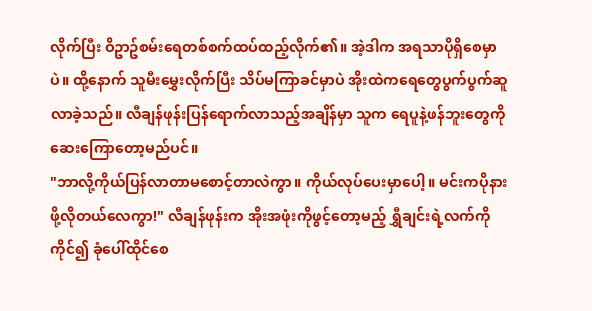လိုက်ပြီး ဝိဥာဥ်စမ်းရေတစ်စက်ထပ်ထည့်လိုက်၏။ အဲ့ဒါက အရသာပိုရှိစေမှာပဲ။ ထို့နောက် သူမီးမွှေးလိုက်ပြီး သိပ်မကြာခင်မှာပဲ အိုးထဲကရေတွေပွက်ပွက်ဆူလာခဲ့သည်။ လီချန်ဖုန်းပြန်ရောက်လာသည့်အချိန်မှာ သူက ရေပူနဲ့ဖန်ဘူးတွေကိုဆေးကြောတော့မည်ပင်။
"ဘာလို့ကိုယ်ပြန်လာတာမစောင့်တာလဲကွာ။ ကိုယ်လုပ်ပေးမှာပေါ့။ မင်းကပိုနားဖို့လိုတယ်လေကွာ!" လီချန်ဖုန်းက အိုးအဖုံးကိုဖွင့်တော့မည့် ရွှီချင်းရဲ့လက်ကိုကိုင်၍ ခုံပေါ်ထိုင်စေ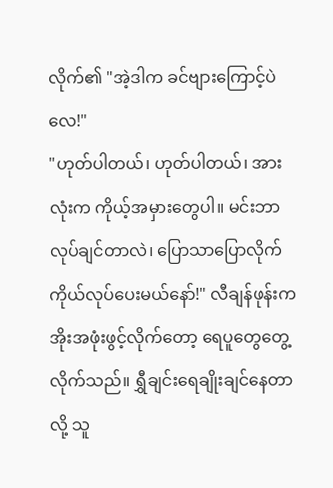လိုက်၏ "အဲ့ဒါက ခင်ဗျားကြောင့်ပဲလေ!"
"ဟုတ်ပါတယ်၊ ဟုတ်ပါတယ်၊ အားလုံးက ကိုယ့်အမှားတွေပါ။ မင်းဘာလုပ်ချင်တာလဲ၊ ပြောသာပြောလိုက် ကိုယ်လုပ်ပေးမယ်နော်!" လီချန်ဖုန်းက အိုးအဖုံးဖွင့်လိုက်တော့ ရေပူတွေတွေ့လိုက်သည်။ ရွှီချင်းရေချိုးချင်နေတာလို့ သူ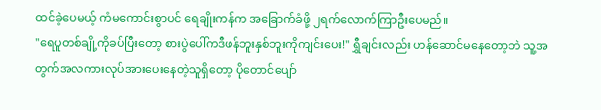ထင်ခဲ့ပေမယ့် ကံမကောင်းစွာပင် ရေချိုးကန်က အခြောက်ခံဖို့ ၂ရက်လောက်ကြာဦးပေမည်။
"ရေပူတစ်ချို့ကိုခပ်ပြီးတော့ စားပွဲပေါ်ကဒီဖန်ဘူးနှစ်ဘူးကိုကျင်းပေး!" ရွှီချင်းလည်း ဟန်ဆောင်မနေတော့ဘဲ သူ့အတွက်အလကားလုပ်အားပေးနေတဲ့သူရှိတော့ ပိုတောင်ပျော်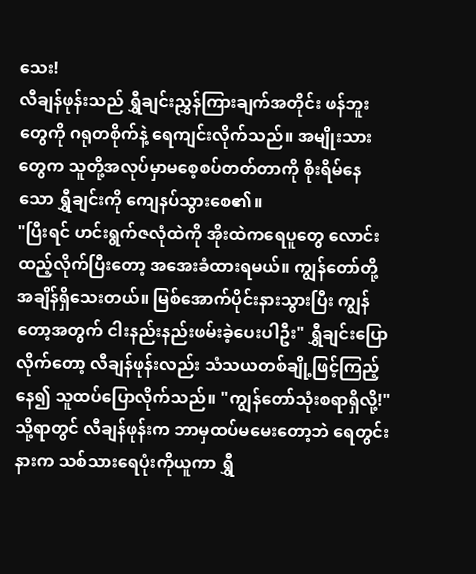သေး!
လီချန်ဖုန်းသည် ရွှီချင်းညွှန်ကြားချက်အတိုင်း ဖန်ဘူးတွေကို ဂရုတစိုက်နဲ့ ရေကျင်းလိုက်သည်။ အမျိုးသားတွေက သူတို့အလုပ်မှာမစေ့စပ်တတ်တာကို စိုးရိမ်နေသော ရွှီချင်းကို ကျေနပ်သွားစေ၏။
"ပြီးရင် ဟင်းရွက်ဇလုံထဲကို အိုးထဲကရေပူတွေ လောင်းထည့်လိုက်ပြီးတော့ အအေးခံထားရမယ်။ ကျွန်တော်တို့အချိန်ရှိသေးတယ်။ မြစ်အောက်ပိုင်းနားသွားပြီး ကျွန်တော့အတွက် ငါးနည်းနည်းဖမ်းခဲ့ပေးပါဦး" ရွှီချင်းပြောလိုက်တော့ လီချန်ဖုန်းလည်း သံသယတစ်ချို့ဖြင့်ကြည့်နေ၍ သူထပ်ပြောလိုက်သည်။ "ကျွန်တော်သုံးစရာရှိလို့!"
သို့ရာတွင် လီချန်ဖုန်းက ဘာမှထပ်မမေးတော့ဘဲ ရေတွင်းနားက သစ်သားရေပုံးကိုယူကာ ရွှီ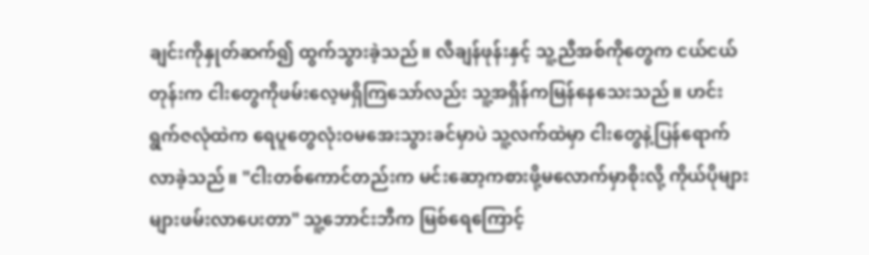ချင်းကိုနှုတ်ဆက်၍ ထွက်သွားခဲ့သည်။ လီချန်ဖုန်းနှင့် သူ့ညီအစ်ကိုတွေက ငယ်ငယ်တုန်းက ငါးတွေကိုဖမ်းလေ့မရှိကြသော်လည်း သူ့အရှိန်ကမြန်နေသေးသည်။ ဟင်းရွက်ဇလုံထဲက ရေပူတွေလုံးဝမအေးသွားခင်မှာပဲ သူ့လက်ထဲမှာ ငါးတွေနဲ့ပြန်ရောက်လာခဲ့သည်။ "ငါးတစ်ကောင်တည်းက မင်းဆော့ကစားဖို့မလောက်မှာစိုးလို့ ကိုယ်ပိုများများဖမ်းလာပေးတာ" သူ့ဘောင်းဘီက မြစ်ရေကြောင့်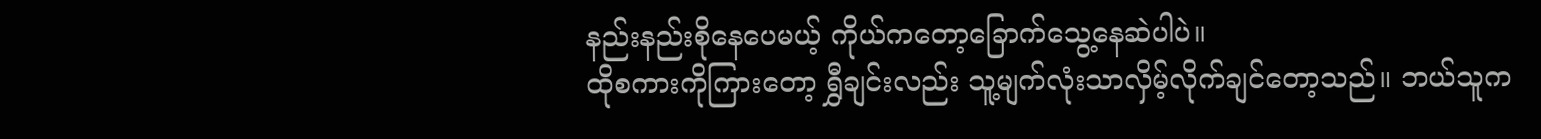နည်းနည်းစိုနေပေမယ့် ကိုယ်ကတော့ခြောက်သွေ့နေဆဲပါပဲ။
ထိုစကားကိုကြားတော့ ရွှီချင်းလည်း သူ့မျက်လုံးသာလှိမ့်လိုက်ချင်တော့သည်။ ဘယ်သူက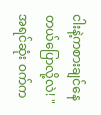ငါးနဲ့ကစားချင်နေတယ်ပြောလို့လဲ! "အရင်ဆုံး ဝက်က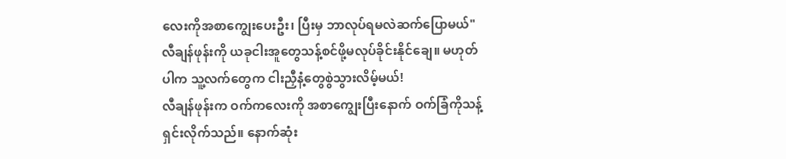လေးကိုအစာကျွေးပေးဦး၊ ပြီးမှ ဘာလုပ်ရမလဲဆက်ပြောမယ်" လီချန်ဖုန်းကို ယခုငါးအူတွေသန့်စင်ဖို့မလုပ်ခိုင်းနိုင်ချေ။ မဟုတ်ပါက သူ့လက်တွေက ငါးညှီနံ့တွေစွဲသွားလိမ့်မယ်!
လီချန်ဖုန်းက ဝက်ကလေးကို အစာကျွေးပြီးနောက် ဝက်ခြံကိုသန့်ရှင်းလိုက်သည်။ နောက်ဆုံး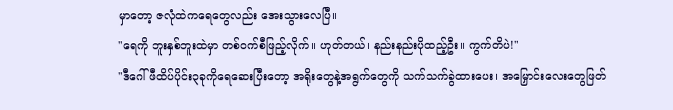မှာတော့ ဇလုံထဲကရေတွေလည်း အေးသွားလေပြီ။
"ရေကို ဘူးနှစ်ဘူးထဲမှာ တစ်ဝက်စီဖြည့်လိုက်။ ဟုတ်တယ်၊ နည်းနည်းပိုထည့်ဦး။ ကွက်တိပဲ!"
"ဒီဂေါ်ဖီထိပ်ပိုင်း၃ခုကိုရေဆေးပြီးတော့ အရိုးတွေနဲ့အရွက်တွေကို သက်သက်ခွဲထားပေး၊ အမြှောင်းလေးတွေဖြတ်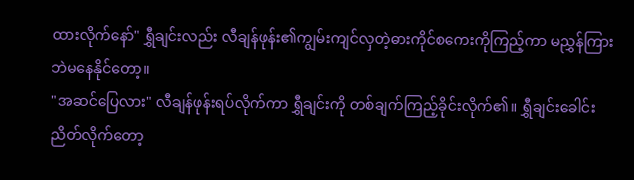ထားလိုက်နော်" ရွှီချင်းလည်း လီချန်ဖုန်း၏ကျွမ်းကျင်လှတဲ့ဓားကိုင်စကေးကိုကြည့်ကာ မညွှန်ကြားဘဲမနေနိုင်တော့။
"အဆင်ပြေလား" လီချန်ဖုန်းရပ်လိုက်ကာ ရွှီချင်းကို တစ်ချက်ကြည့်ခိုင်းလိုက်၏။ ရွှီချင်းခေါင်းညိတ်လိုက်တော့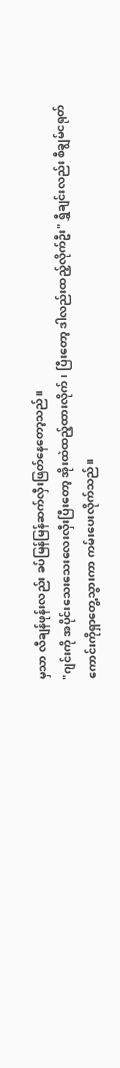မှသာ လီချန်ဖုန်းလည်း ခပ်မြန်မြန်ဆက်လှီးဖြတ်နေတော့သည်။
"ဂျင်းကို အပိုင်းသေးသေးလေးလှီးပြီးတော့ အိုးထဲထည့်ထားလိုက်၊ ပြီးတော့ ဒါလည်းထည့်လိုက်ဦး" ရွှီချင်းလည်း စီချွမ်ငရုတ်ကောင်းကိုရှာတွေ့သွားကာ ကမ်းပေးလိုက်သည်။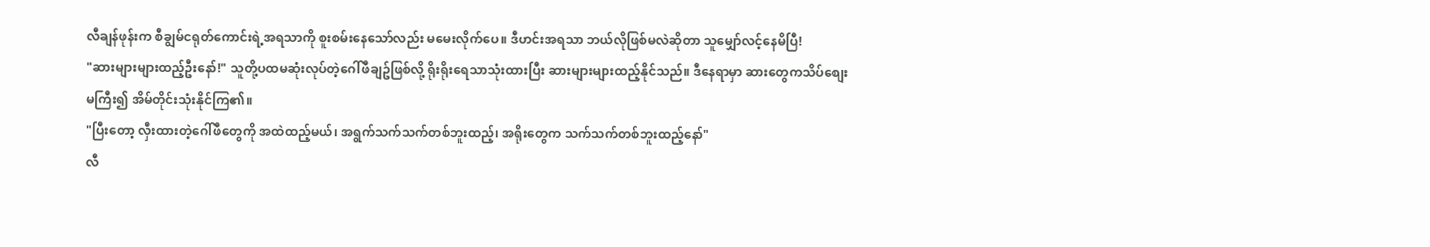လီချန်ဖုန်းက စီချွမ်ငရုတ်ကောင်းရဲ့အရသာကို စူးစမ်းနေသော်လည်း မမေးလိုက်ပေ။ ဒီဟင်းအရသာ ဘယ်လိုဖြစ်မလဲဆိုတာ သူမျှော်လင့်နေမိပြီ!
"ဆားများများထည့်ဦးနော်!" သူတို့ပထမဆုံးလုပ်တဲ့ဂေါ်ဖီချဥ်ဖြစ်လို့ ရိုးရိုးရေသာသုံးထားပြီး ဆားများများထည့်နိုင်သည်။ ဒီနေရာမှာ ဆားတွေကသိပ်စျေးမကြီး၍ အိမ်တိုင်းသုံးနိုင်ကြ၏။
"ပြီးတော့ လှီးထားတဲ့ဂေါ်ဖီတွေကို အထဲထည့်မယ်၊ အရွက်သက်သက်တစ်ဘူးထည့်၊ အရိုးတွေက သက်သက်တစ်ဘူးထည့်နော်"
လီ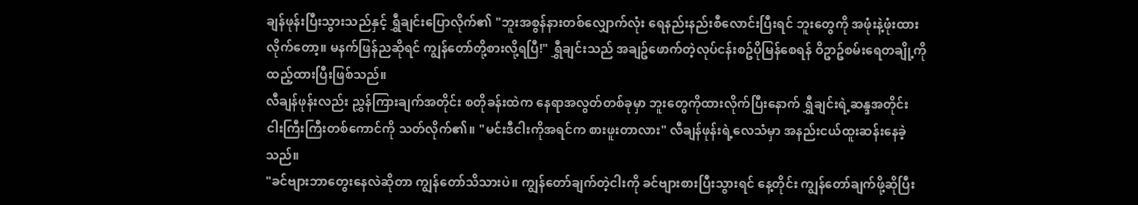ချန်ဖုန်းပြီးသွားသည်နှင့် ရွှီချင်းပြောလိုက်၏ "ဘူးအစွန်နားတစ်လျှောက်လုံး ရေနည်းနည်းစီလောင်းပြီးရင် ဘူးတွေကို အဖုံးနဲ့ဖုံးထားလိုက်တော့။ မနက်ဖြန်ညဆိုရင် ကျွန်တော်တို့စားလို့ရပြီ!" ရွှီချင်းသည် အချဥ်ဖောက်တဲ့လုပ်ငန်းစဥ်ပိုမြန်စေရန် ဝိဥာဥ်စမ်းရေတချို့ကို ထည့်ထားပြီးဖြစ်သည်။
လီချန်ဖုန်းလည်း ညွှန်ကြားချက်အတိုင်း စတိုခန်းထဲက နေရာအလွတ်တစ်ခုမှာ ဘူးတွေကိုထားလိုက်ပြီးနောက် ရွှီချင်းရဲ့ဆန္ဒအတိုင်း ငါးကြီးကြီးတစ်ကောင်ကို သတ်လိုက်၏။ "မင်းဒီငါးကိုအရင်က စားဖူးတာလား" လီချန်ဖုန်းရဲ့လေသံမှာ အနည်းငယ်ထူးဆန်းနေခဲ့သည်။
"ခင်ဗျားဘာတွေးနေလဲဆိုတာ ကျွန်တော်သိသားပဲ။ ကျွန်တော်ချက်တဲ့ငါးကို ခင်ဗျားစားပြီးသွားရင် နေ့တိုင်း ကျွန်တော်ချက်ဖို့ဆိုပြီး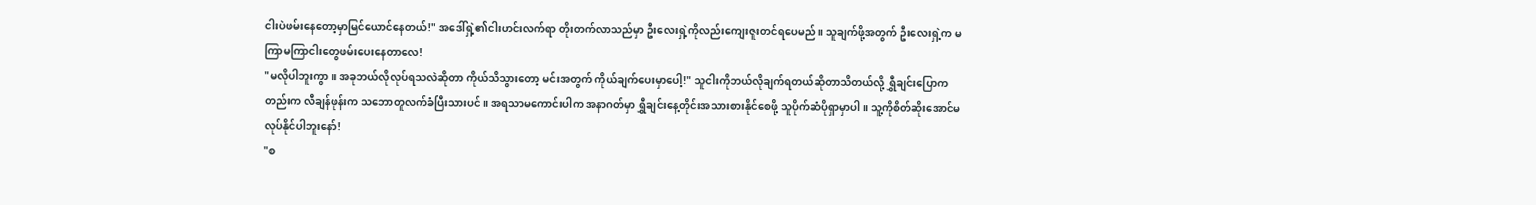ငါးပဲဖမ်းနေတော့မှာမြင်ယောင်နေတယ်!" အဒေါ်ရှဲ့၏ငါးဟင်းလက်ရာ တိုးတက်လာသည်မှာ ဦးလေးရှဲ့ကိုလည်းကျေးဇူးတင်ရပေမည်။ သူချက်ဖို့အတွက် ဦးလေးရှဲ့က မကြာမကြာငါးတွေဖမ်းပေးနေတာလေ!
"မလိုပါဘူးကွာ။ အခုဘယ်လိုလုပ်ရသလဲဆိုတာ ကိုယ်သိသွားတော့ မင်းအတွက် ကိုယ်ချက်ပေးမှာပေါ့!" သူငါးကိုဘယ်လိုချက်ရတယ်ဆိုတာသိတယ်လို့ ရွှီချင်းပြောကတည်းက လီချန်ဖုန်းက သဘောတူလက်ခံပြီးသားပင်။ အရသာမကောင်းပါက အနာဂတ်မှာ ရွှီချင်းနေ့တိုင်းအသားစားနိုင်စေဖို့ သူပိုက်ဆံပိုရှာမှာပါ။ သူ့ကိုစိတ်ဆိုးအောင်မလုပ်နိုင်ပါဘူးနော်!
"စ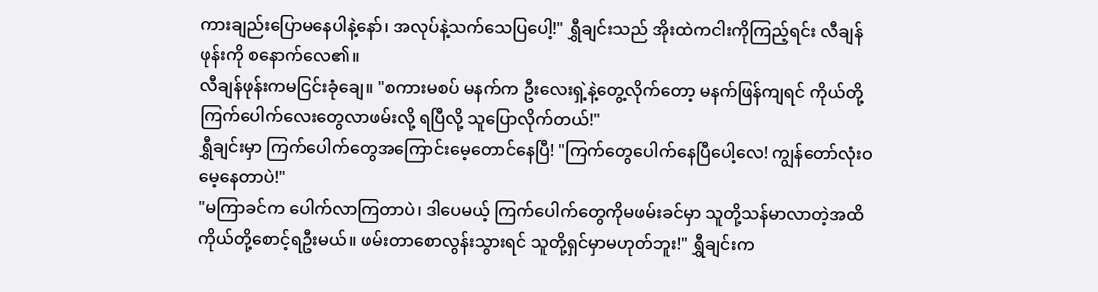ကားချည်းပြောမနေပါနဲ့နော်၊ အလုပ်နဲ့သက်သေပြပေါ့!" ရွှီချင်းသည် အိုးထဲကငါးကိုကြည့်ရင်း လီချန်ဖုန်းကို စနောက်လေ၏။
လီချန်ဖုန်းကမငြင်းခုံချေ။ "စကားမစပ် မနက်က ဦးလေးရှဲ့နဲ့တွေ့လိုက်တော့ မနက်ဖြန်ကျရင် ကိုယ်တို့ ကြက်ပေါက်လေးတွေလာဖမ်းလို့ ရပြီလို့ သူပြောလိုက်တယ်!"
ရွှီချင်းမှာ ကြက်ပေါက်တွေအကြောင်းမေ့တောင်နေပြီ! "ကြက်တွေပေါက်နေပြီပေါ့လေ! ကျွန်တော်လုံးဝမေ့နေတာပဲ!"
"မကြာခင်က ပေါက်လာကြတာပဲ၊ ဒါပေမယ့် ကြက်ပေါက်တွေကိုမဖမ်းခင်မှာ သူတို့သန်မာလာတဲ့အထိ ကိုယ်တို့စောင့်ရဦးမယ်။ ဖမ်းတာစောလွန်းသွားရင် သူတို့ရှင်မှာမဟုတ်ဘူး!" ရွှီချင်းက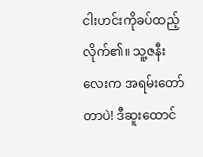ငါးဟင်းကိုခပ်ထည့်လိုက်၏။ သူ့ဇနီးလေးက အရမ်းတော်တာပဲ! ဒီဆူးထောင်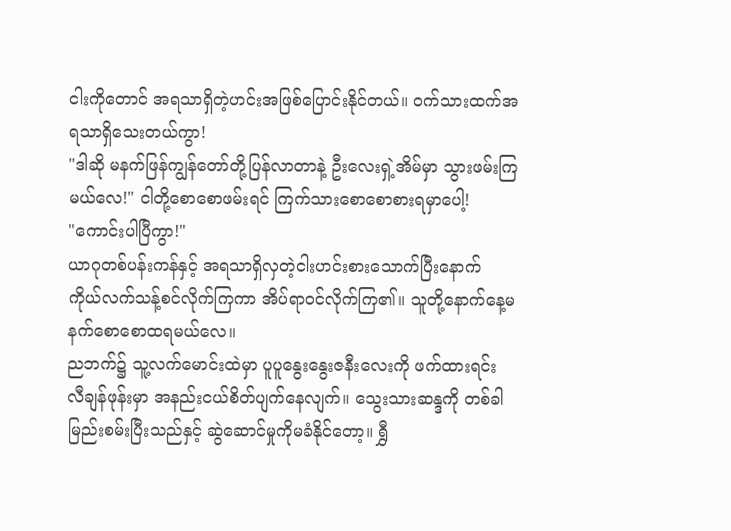ငါးကိုတောင် အရသာရှိတဲ့ဟင်းအဖြစ်ပြောင်းနိုင်တယ်။ ဝက်သားထက်အရသာရှိသေးတယ်ကွာ!
"ဒါဆို မနက်ဖြန်ကျွန်တော်တို့ပြန်လာတာနဲ့ ဦးလေးရှဲ့အိမ်မှာ သွားဖမ်းကြမယ်လေ!" ငါတို့စောစောဖမ်းရင် ကြက်သားစောစောစားရမှာပေါ့!
"ကောင်းပါပြီကွာ!"
ယာဂုတစ်ပန်းကန်နှင့် အရသာရှိလှတဲ့ငါးဟင်းစားသောက်ပြီးနောက် ကိုယ်လက်သန့်စင်လိုက်ကြကာ အိပ်ရာဝင်လိုက်ကြ၏။ သူတို့နောက်နေ့မနက်စောစောထရမယ်လေ။
ညဘက်၌ သူ့လက်မောင်းထဲမှာ ပူပူနွေးနွေးဇနီးလေးကို ဖက်ထားရင်း လီချန်ဖုန်းမှာ အနည်းငယ်စိတ်ပျက်နေလျက်။ သွေးသားဆန္ဒကို တစ်ခါမြည်းစမ်းပြီးသည်နှင့် ဆွဲဆောင်မှုကိုမခံနိုင်တော့။ ရွှီ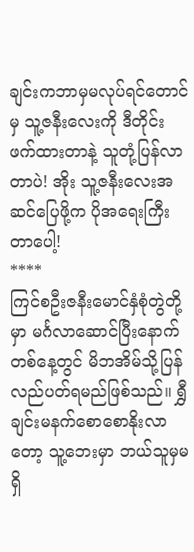ချင်းကဘာမှမလုပ်ရင်တောင်မှ သူ့ဇနီးလေးကို ဒီတိုင်းဖက်ထားတာနဲ့ သူတုံ့ပြန်လာတာပဲ! အိုး သူ့ဇနီးလေးအဆင်ပြေဖို့က ပိုအရေးကြီးတာပေါ့!
****
ကြင်စဦးဇနီးမောင်နှံစုံတွဲတို့မှာ မင်္ဂလာဆောင်ပြီးနောက်တစ်နေ့တွင် မိဘအိမ်သို့ပြန်လည်ပတ်ရမည်ဖြစ်သည်။ ရွှီချင်းမနက်စောစောနိုးလာတော့ သူ့ဘေးမှာ ဘယ်သူမှမရှိ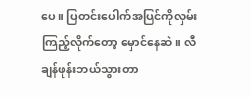ပေ။ ပြတင်းပေါက်အပြင်ကိုလှမ်းကြည့်လိုက်တော့ မှောင်နေဆဲ။ လီချန်ဖုန်းဘယ်သွားတာ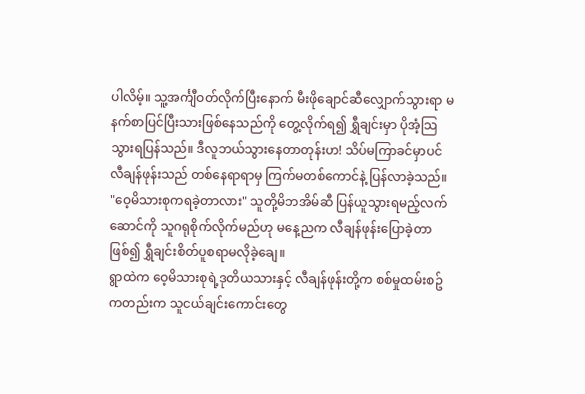ပါလိမ့်။ သူ့အင်္ကျီဝတ်လိုက်ပြီးနောက် မီးဖိုချောင်ဆီလျှောက်သွားရာ မနက်စာပြင်ပြီးသားဖြစ်နေသည်ကို တွေ့လိုက်ရ၍ ရွှီချင်းမှာ ပိုအံ့သြသွားရပြန်သည်။ ဒီလူဘယ်သွားနေတာတုန်းဟ! သိပ်မကြာခင်မှာပင် လီချန်ဖုန်းသည် တစ်နေရာရာမှ ကြက်မတစ်ကောင်နဲ့ ပြန်လာခဲ့သည်။
"ဝေ့မိသားစုကရခဲ့တာလား" သူတို့မိဘအိမ်ဆီ ပြန်ယူသွားရမည့်လက်ဆောင်ကို သူဂရုစိုက်လိုက်မည်ဟု မနေ့ညက လီချန်ဖုန်းပြောခဲ့တာဖြစ်၍ ရွှီချင်းစိတ်ပူစရာမလိုခဲ့ချေ။
ရွာထဲက ဝေ့မိသားစုရဲ့ဒုတိယသားနှင့် လီချန်ဖုန်းတို့က စစ်မှုထမ်းစဥ်ကတည်းက သူငယ်ချင်းကောင်းတွေ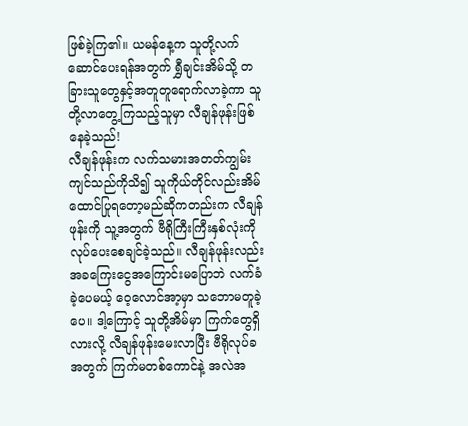ဖြစ်ခဲ့ကြ၏။ ယမန်နေ့က သူတို့လက်ဆောင်ပေးရန်အတွက် ရွှီချင်းအိမ်သို့ တခြားသူတွေနှင့်အတူတူရောက်လာခဲ့ကာ သူတို့လာတွေ့ကြသည့်သူမှာ လီချန်ဖုန်းဖြစ်နေခဲ့သည်!
လီချန်ဖုန်းက လက်သမားအတတ်ကျွမ်းကျင်သည်ကိုသိ၍ သူကိုယ်တိုင်လည်းအိမ်ထောင်ပြုရတော့မည်ဆိုကတည်းက လီချန်ဖုန်းကို သူ့အတွက် ဗီရိုကြီးကြီးနှစ်လုံးကိုလုပ်ပေးစေချင်ခဲ့သည်။ လီချန်ဖုန်းလည်း အခကြေးငွေအကြောင်းမပြောဘဲ လက်ခံခဲ့ပေမယ့် ဝေ့လောင်အာ့မှာ သဘောမတူခဲ့ပေ။ ဒါ့ကြောင့် သူတို့အိမ်မှာ ကြက်တွေရှိလားလို့ လီချန်ဖုန်းမေးလာပြီး ဗီရိုလုပ်ခအတွက် ကြက်မတစ်ကောင်နဲ့ အလဲအ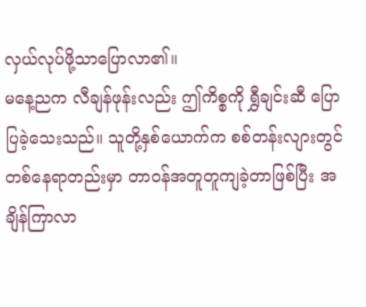လှယ်လုပ်ဖို့သာပြောလာ၏။
မနေ့ညက လီချန်ဖုန်းလည်း ဤကိစ္စကို ရွှီချင်းဆီ ပြောပြခဲ့သေးသည်။ သူတို့နှစ်ယောက်က စစ်တန်းလျားတွင် တစ်နေရာတည်းမှာ တာဝန်အတူတူကျခဲ့တာဖြစ်ပြီး အချိန်ကြာလာ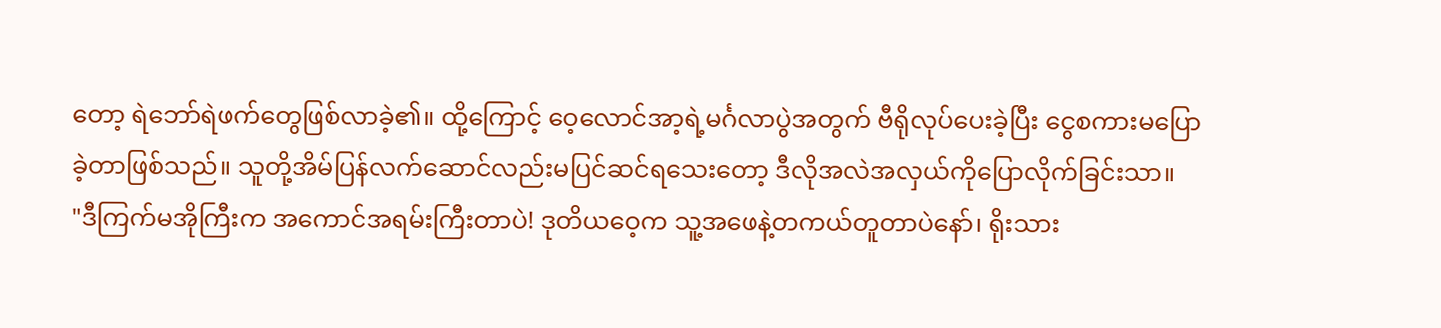တော့ ရဲဘော်ရဲဖက်တွေဖြစ်လာခဲ့၏။ ထို့ကြောင့် ဝေ့လောင်အာ့ရဲ့မင်္ဂလာပွဲအတွက် ဗီရိုလုပ်ပေးခဲ့ပြီး ငွေစကားမပြောခဲ့တာဖြစ်သည်။ သူတို့အိမ်ပြန်လက်ဆောင်လည်းမပြင်ဆင်ရသေးတော့ ဒီလိုအလဲအလှယ်ကိုပြောလိုက်ခြင်းသာ။
"ဒီကြက်မအိုကြီးက အကောင်အရမ်းကြီးတာပဲ! ဒုတိယဝေ့က သူ့အဖေနဲ့တကယ်တူတာပဲနော်၊ ရိုးသား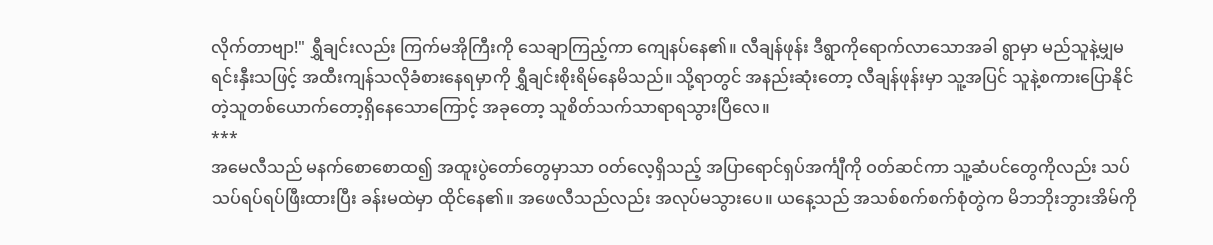လိုက်တာဗျာ!" ရွှီချင်းလည်း ကြက်မအိုကြီးကို သေချာကြည့်ကာ ကျေနပ်နေ၏။ လီချန်ဖုန်း ဒီရွာကိုရောက်လာသောအခါ ရွာမှာ မည်သူနဲ့မျှမရင်းနှီးသဖြင့် အထီးကျန်သလိုခံစားနေရမှာကို ရွှီချင်းစိုးရိမ်နေမိသည်။ သို့ရာတွင် အနည်းဆုံးတော့ လီချန်ဖုန်းမှာ သူ့အပြင် သူနဲ့စကားပြောနိုင်တဲ့သူတစ်ယောက်တော့ရှိနေသောကြောင့် အခုတော့ သူစိတ်သက်သာရာရသွားပြီလေ။
***
အမေလီသည် မနက်စောစောထ၍ အထူးပွဲတော်တွေမှာသာ ဝတ်လေ့ရှိသည့် အပြာရောင်ရှပ်အင်္ကျီကို ဝတ်ဆင်ကာ သူ့ဆံပင်တွေကိုလည်း သပ်သပ်ရပ်ရပ်ဖြီးထားပြီး ခန်းမထဲမှာ ထိုင်နေ၏။ အဖေလီသည်လည်း အလုပ်မသွားပေ။ ယနေ့သည် အသစ်စက်စက်စုံတွဲက မိဘဘိုးဘွားအိမ်ကို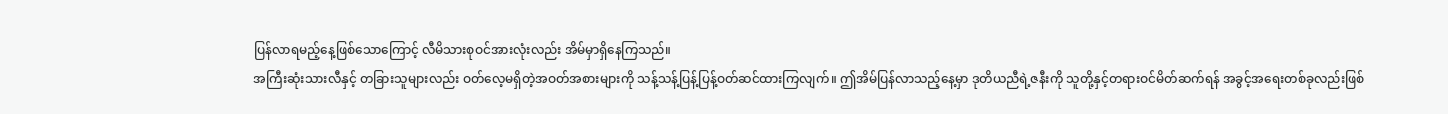ပြန်လာရမည့်နေ့ဖြစ်သောကြောင့် လီမိသားစုဝင်အားလုံးလည်း အိမ်မှာရှိနေကြသည်။
အကြီးဆုံးသားလီနှင့် တခြားသူများလည်း ဝတ်လေ့မရှိတဲ့အဝတ်အစားများကို သန့်သန့်ပြန့်ပြန့်ဝတ်ဆင်ထားကြလျက်။ ဤအိမ်ပြန်လာသည့်နေ့မှာ ဒုတိယညီရဲ့ဇနီးကို သူတို့နှင့်တရားဝင်မိတ်ဆက်ရန် အခွင့်အရေးတစ်ခုလည်းဖြစ်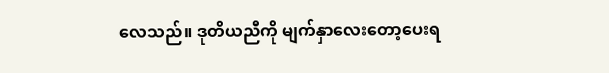လေသည်။ ဒုတိယညီကို မျက်နှာလေးတော့ပေးရ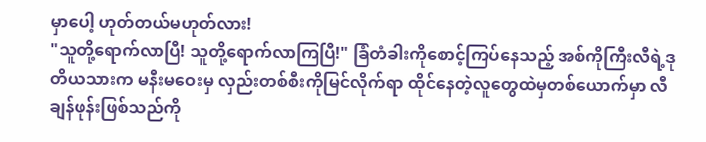မှာပေါ့ ဟုတ်တယ်မဟုတ်လား!
"သူတို့ရောက်လာပြီ! သူတို့ရောက်လာကြပြီ!" ခြံတံခါးကိုစောင့်ကြပ်နေသည့် အစ်ကိုကြီးလီရဲ့ဒုတိယသားက မနီးမဝေးမှ လှည်းတစ်စီးကိုမြင်လိုက်ရာ ထိုင်နေတဲ့လူတွေထဲမှတစ်ယောက်မှာ လီချန်ဖုန်းဖြစ်သည်ကို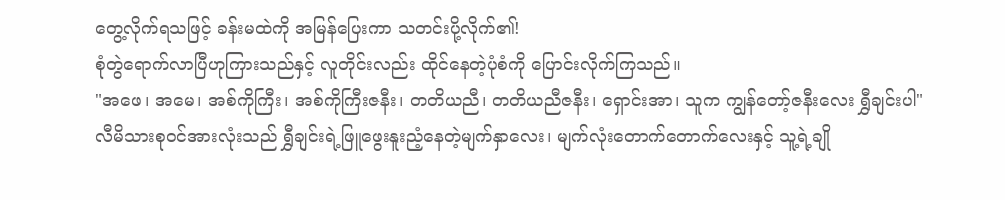တွေ့လိုက်ရသဖြင့် ခန်းမထဲကို အမြန်ပြေးကာ သတင်းပို့လိုက်၏!
စုံတွဲရောက်လာပြီဟုကြားသည်နှင့် လူတိုင်းလည်း ထိုင်နေတဲ့ပုံစံကို ပြောင်းလိုက်ကြသည်။
"အဖေ၊ အမေ၊ အစ်ကိုကြီး၊ အစ်ကိုကြီးဇနီး၊ တတိယညီ၊ တတိယညီဇနီး၊ ရှောင်းအာ၊ သူက ကျွန်တော့်ဇနီးလေး ရွှီချင်းပါ"
လီမိသားစုဝင်အားလုံးသည် ရွှီချင်းရဲ့ဖြူဖွေးနူးညံ့နေတဲ့မျက်နှာလေး၊ မျက်လုံးတောက်တောက်လေးနှင့် သူ့ရဲ့ချို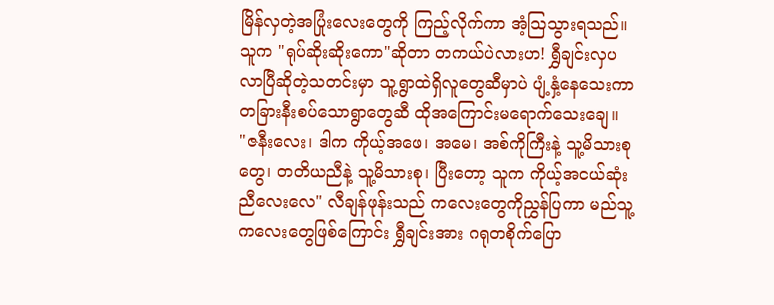မြိန်လှတဲ့အပြုံးလေးတွေကို ကြည့်လိုက်ကာ အံ့သြသွားရသည်။ သူက "ရုပ်ဆိုးဆိုးကော"ဆိုတာ တကယ်ပဲလားဟ! ရွှီချင်းလှပလာပြီဆိုတဲ့သတင်းမှာ သူ့ရွာထဲရှိလူတွေဆီမှာပဲ ပျံ့နှံ့နေသေးကာ တခြားနီးစပ်သောရွာတွေဆီ ထိုအကြောင်းမရောက်သေးချေ။
"ဇနီးလေး၊ ဒါက ကိုယ့်အဖေ၊ အမေ၊ အစ်ကိုကြီးနဲ့ သူ့မိသားစုတွေ၊ တတိယညီနဲ့ သူ့မိသားစု၊ ပြီးတော့ သူက ကိုယ့်အငယ်ဆုံးညီလေးလေ" လီချန်ဖုန်းသည် ကလေးတွေကိုညွှန်ပြကာ မည်သူ့ကလေးတွေဖြစ်ကြောင်း ရွှီချင်းအား ဂရုတစိုက်ပြော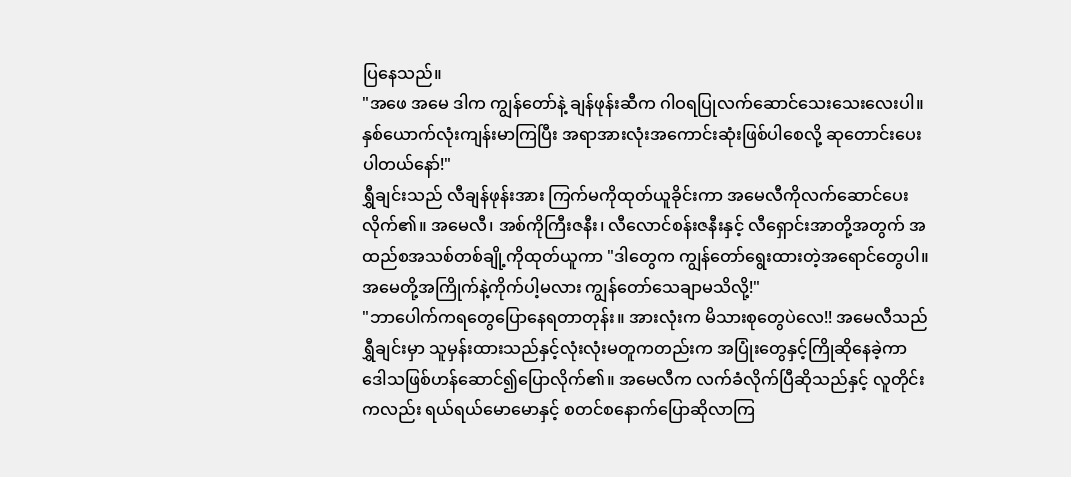ပြနေသည်။
"အဖေ အမေ ဒါက ကျွန်တော်နဲ့ ချန်ဖုန်းဆီက ဂါဝရပြုလက်ဆောင်သေးသေးလေးပါ။ နှစ်ယောက်လုံးကျန်းမာကြပြီး အရာအားလုံးအကောင်းဆုံးဖြစ်ပါစေလို့ ဆုတောင်းပေးပါတယ်နော်!"
ရွှီချင်းသည် လီချန်ဖုန်းအား ကြက်မကိုထုတ်ယူခိုင်းကာ အမေလီကိုလက်ဆောင်ပေးလိုက်၏။ အမေလီ၊ အစ်ကိုကြီးဇနီး၊ လီလောင်စန်းဇနီးနှင့် လီရှောင်းအာတို့အတွက် အထည်စအသစ်တစ်ချို့ကိုထုတ်ယူကာ "ဒါတွေက ကျွန်တော်ရွေးထားတဲ့အရောင်တွေပါ။ အမေတို့အကြိုက်နဲ့ကိုက်ပါ့မလား ကျွန်တော်သေချာမသိလို့!"
"ဘာပေါက်ကရတွေပြောနေရတာတုန်း။ အားလုံးက မိသားစုတွေပဲလေ!! အမေလီသည် ရွှီချင်းမှာ သူမှန်းထားသည်နှင့်လုံးလုံးမတူကတည်းက အပြုံးတွေနှင့်ကြိုဆိုနေခဲ့ကာ ဒေါသဖြစ်ဟန်ဆောင်၍ပြောလိုက်၏။ အမေလီက လက်ခံလိုက်ပြီဆိုသည်နှင့် လူတိုင်းကလည်း ရယ်ရယ်မောမောနှင့် စတင်စနောက်ပြောဆိုလာကြ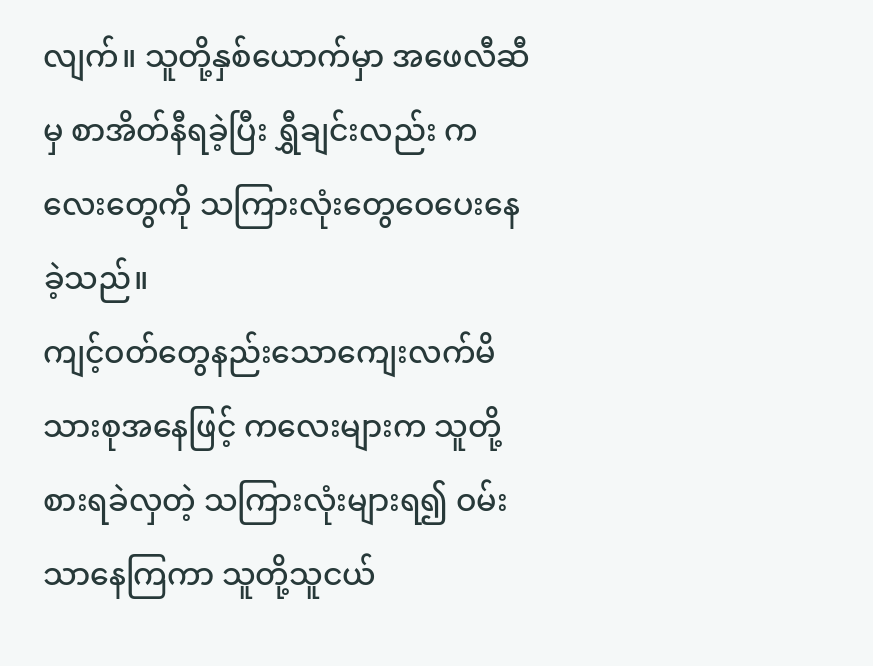လျက်။ သူတို့နှစ်ယောက်မှာ အဖေလီဆီမှ စာအိတ်နီရခဲ့ပြီး ရွှီချင်းလည်း ကလေးတွေကို သကြားလုံးတွေဝေပေးနေခဲ့သည်။
ကျင့်ဝတ်တွေနည်းသောကျေးလက်မိသားစုအနေဖြင့် ကလေးများက သူတို့စားရခဲလှတဲ့ သကြားလုံးများရ၍ ဝမ်းသာနေကြကာ သူတို့သူငယ်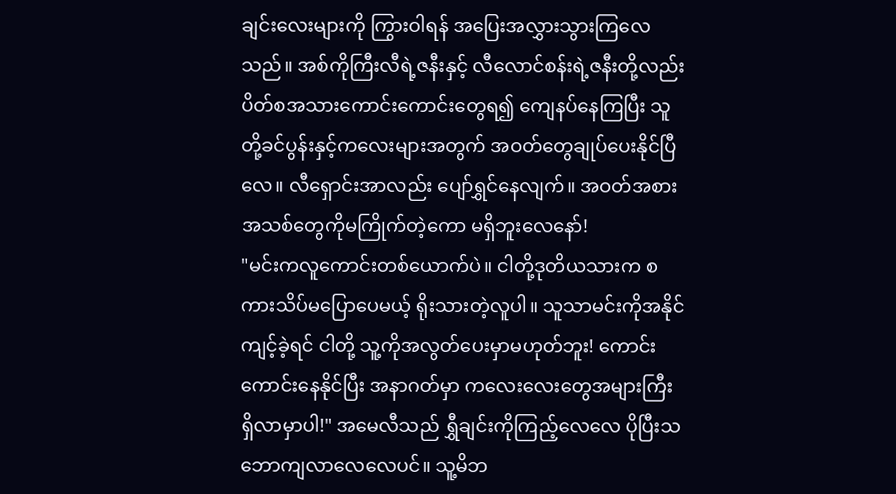ချင်းလေးများကို ကြွားဝါရန် အပြေးအလွှားသွားကြလေသည်။ အစ်ကိုကြီးလီရဲ့ဇနီးနှင့် လီလောင်စန်းရဲ့ဇနီးတို့လည်း ပိတ်စအသားကောင်းကောင်းတွေရ၍ ကျေနပ်နေကြပြီး သူတို့ခင်ပွန်းနှင့်ကလေးများအတွက် အဝတ်တွေချုပ်ပေးနိုင်ပြီလေ။ လီရှောင်းအာလည်း ပျော်ရွှင်နေလျက်။ အဝတ်အစားအသစ်တွေကိုမကြိုက်တဲ့ကော မရှိဘူးလေနော်!
"မင်းကလူကောင်းတစ်ယောက်ပဲ။ ငါတို့ဒုတိယသားက စကားသိပ်မပြောပေမယ့် ရိုးသားတဲ့လူပါ။ သူသာမင်းကိုအနိုင်ကျင့်ခဲ့ရင် ငါတို့ သူ့ကိုအလွတ်ပေးမှာမဟုတ်ဘူး! ကောင်းကောင်းနေနိုင်ပြီး အနာဂတ်မှာ ကလေးလေးတွေအများကြီးရှိလာမှာပါ!" အမေလီသည် ရွှီချင်းကိုကြည့်လေလေ ပိုပြီးသဘောကျလာလေလေပင်။ သူ့မိဘ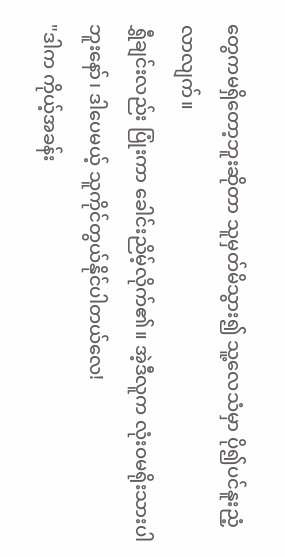တွေကမရှိတော့ဘူးဆိုတာ သူမှတ်မိသွား၍ သူ့လေသံမှာ ပို၍ပင်နူးညံ့လာလျက်။
ရွှီချင်းလည်း ပြုံးကာ ခေါင်းညိမ့်လိုက်၏။ အဲ့ဒီလူက လုံးဝမရိုးသားပါဘူးနော်၊ ဒါပေမယ့် သူကိုင်တွယ်နိုင်ပါတယ်လေ!
"ဒါက ကိုယ့်အခန်း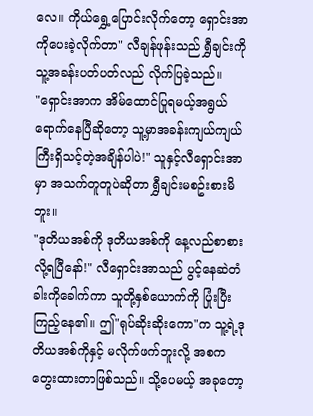လေ။ ကိုယ်ရွှေ့ပြောင်းလိုက်တော့ ရှောင်းအာကိုပေးခဲ့လိုက်တာ" လီချန်ဖုန်းသည် ရွှီချင်းကို သူ့အခန်းပတ်ပတ်လည် လိုက်ပြခဲ့သည်။
"ရှောင်းအာက အိမ်ထောင်ပြုရမယ့်အရွယ်ရောက်နေပြီဆိုတော့ သူ့မှာအခန်းကျယ်ကျယ်ကြီးရှိသင့်တဲ့အချိန်ပါပဲ!" သူနှင့်လီရှောင်းအာမှာ အသက်တူတူပဲဆိုတာ ရွှီချင်းမစဥ်းစားမိဘူး။
"ဒုတိယအစ်ကို ဒုတိယအစ်ကို နေ့လည်စာစားလို့ရပြီနော်!" လီရှောင်းအာသည် ပွင့်နေဆဲတံခါးကိုခေါက်ကာ သူတို့နှစ်ယောက်ကို ပြုံးပြီးကြည့်နေ၏။ ဤ"ရုပ်ဆိုးဆိုးကော"က သူ့ရဲ့ဒုတိယအစ်ကိုနှင့် မလိုက်ဖက်ဘူးလို့ အစကတွေးထားတာဖြစ်သည်။ သို့ပေမယ့် အခုတော့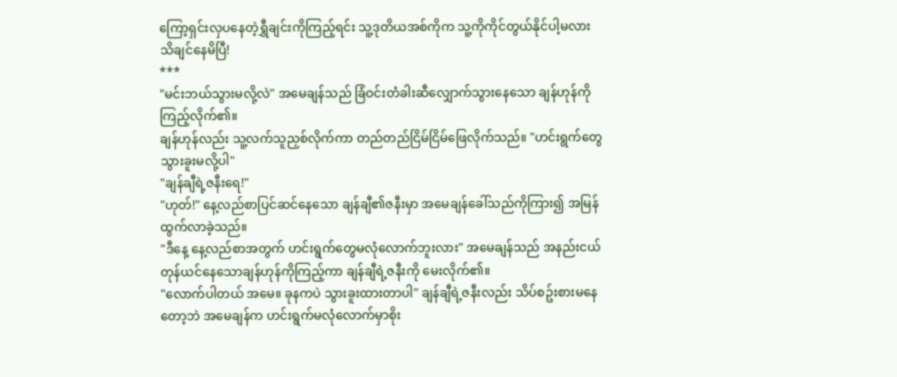ကြော့ရှင်းလှပနေတဲ့ရွှီချင်းကိုကြည့်ရင်း သူ့ဒုတိယအစ်ကိုက သူ့ကိုကိုင်တွယ်နိုင်ပါ့မလား သိချင်နေမိပြီ!
***
"မင်းဘယ်သွားမလို့လဲ" အမေချန်သည် ခြံဝင်းတံခါးဆီလျှောက်သွားနေသော ချန်ဟုန်ကိုကြည့်လိုက်၏။
ချန်ဟုန်လည်း သူ့လက်သူညှစ်လိုက်ကာ တည်တည်ငြိမ်ငြိမ်ဖြေလိုက်သည်။ "ဟင်းရွက်တွေသွားခူးမလို့ပါ"
"ချန်ချီရဲ့ဇနီးရေ!"
"ဟုတ်!" နေ့လည်စာပြင်ဆင်နေသော ချန်ချီ၏ဇနီးမှာ အမေချန်ခေါ်သည်ကိုကြား၍ အမြန်ထွက်လာခဲ့သည်။
"ဒီနေ့ နေ့လည်စာအတွက် ဟင်းရွက်တွေမလုံလောက်ဘူးလား" အမေချန်သည် အနည်းငယ်တုန်ယင်နေသောချန်ဟုန်ကိုကြည့်ကာ ချန်ချီရဲ့ဇနီးကို မေးလိုက်၏။
"လောက်ပါတယ် အမေ။ ခုနကပဲ သွားခူးထားတာပါ" ချန်ချီရဲ့ဇနီးလည်း သိပ်စဥ်းစားမနေတော့ဘဲ အမေချန်က ဟင်းရွက်မလုံလောက်မှာစိုး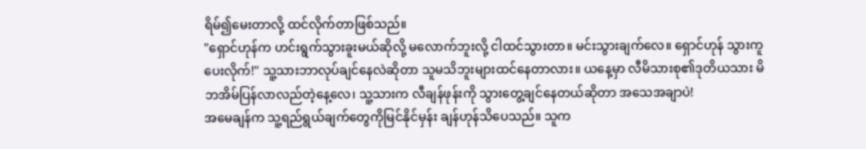ရိမ်၍မေးတာလို့ ထင်လိုက်တာဖြစ်သည်။
"ရှောင်ဟုန်က ဟင်းရွက်သွားခူးမယ်ဆိုလို့ မလောက်ဘူးလို့ ငါထင်သွားတာ။ မင်းသွားချက်လေ။ ရှောင်ဟုန် သွားကူပေးလိုက်!" သူ့သားဘာလုပ်ချင်နေလဲဆိုတာ သူမသိဘူးများထင်နေတာလား။ ယနေ့မှာ လီမိသားစု၏ဒုတိယသား မိဘအိမ်ပြန်လာလည်တဲ့နေ့လေ၊ သူ့သားက လီချန်ဖုန်းကို သွားတွေ့ချင်နေတယ်ဆိုတာ အသေအချာပဲ!
အမေချန်က သူ့ရည်ရွယ်ချက်တွေကိုမြင်နိုင်မှန်း ချန်ဟုန်သိပေသည်။ သူက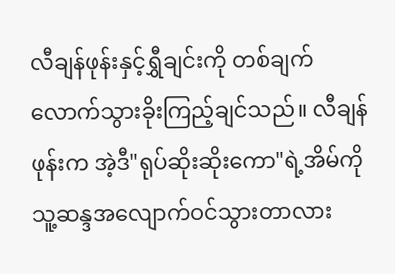လီချန်ဖုန်းနှင့်ရွှီချင်းကို တစ်ချက်လောက်သွားခိုးကြည့်ချင်သည်။ လီချန်ဖုန်းက အဲ့ဒီ"ရုပ်ဆိုးဆိုးကော"ရဲ့အိမ်ကို သူ့ဆန္ဒအလျောက်ဝင်သွားတာလား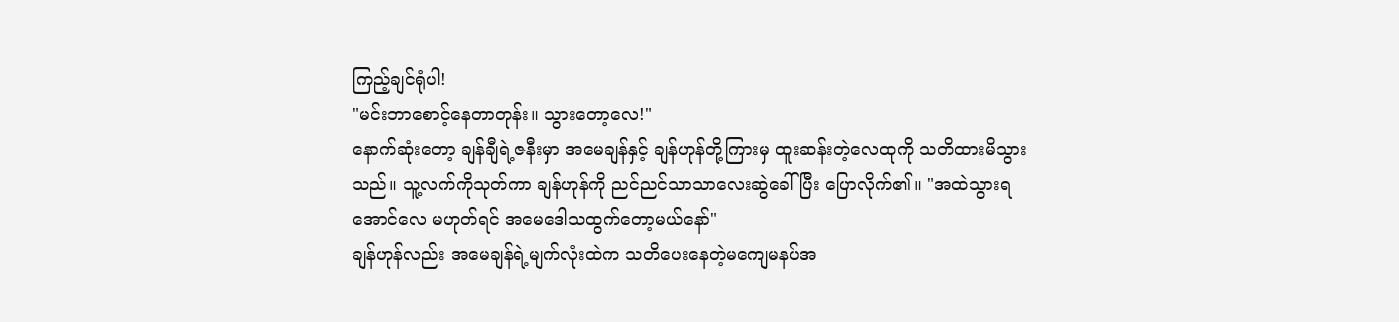ကြည့်ချင်ရုံပါ!
"မင်းဘာစောင့်နေတာတုန်း။ သွားတော့လေ!"
နောက်ဆုံးတော့ ချန်ချီရဲ့ဇနီးမှာ အမေချန်နှင့် ချန်ဟုန်တို့ကြားမှ ထူးဆန်းတဲ့လေထုကို သတိထားမိသွားသည်။ သူ့လက်ကိုသုတ်ကာ ချန်ဟုန်ကို ညင်ညင်သာသာလေးဆွဲခေါ်ပြီး ပြောလိုက်၏။ "အထဲသွားရအောင်လေ မဟုတ်ရင် အမေဒေါသထွက်တော့မယ်နော်"
ချန်ဟုန်လည်း အမေချန်ရဲ့မျက်လုံးထဲက သတိပေးနေတဲ့မကျေမနပ်အ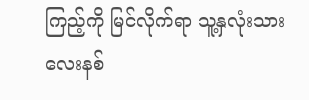ကြည့်ကို မြင်လိုက်ရာ သူ့နှလုံးသားလေးနစ်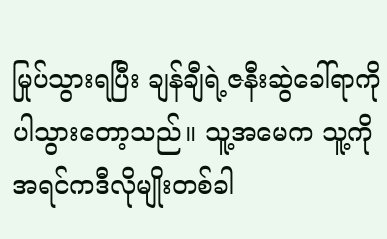မြုပ်သွားရပြီး ချန်ချီရဲ့ဇနီးဆွဲခေါ်ရာကိုပါသွားတော့သည်။ သူ့အမေက သူ့ကို အရင်ကဒီလိုမျိုးတစ်ခါ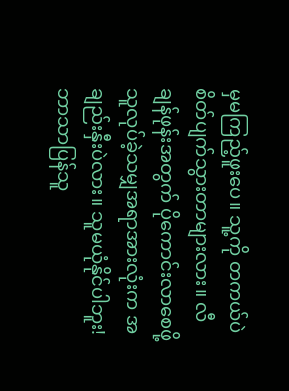မှမကြည့်ဖူးပေ။ သူ့ကို တကယ်ပဲစိတ်ပျက်သွားတာများလား။ လီချန်ဖုန်းအတွက် ပိုကောင်းလာစေဖို့ သူလုပ်ခဲ့သမျှအရာအားလုံးက အချည်းနှီးပဲလား။ သူမယုံနိုင်ပါဘူး!
ဘာသာပြန်သူ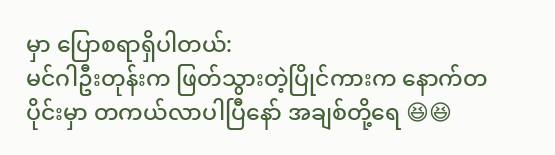မှာ ပြောစရာရှိပါတယ်:
မင်ဂါဦးတုန်းက ဖြတ်သွားတဲ့ပြိုင်ကားက နောက်တပိုင်းမှာ တကယ်လာပါပြီနော် အချစ်တို့ရေ 😆😆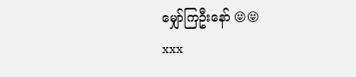မျှော်ကြဦးနော် 😝😝
xxx